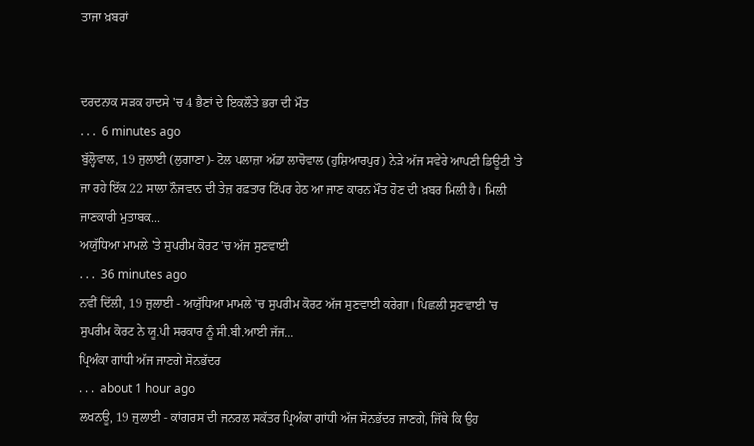ਤਾਜਾ ਖ਼ਬਰਾਂ


ਦਰਦਨਾਕ ਸੜਕ ਹਾਦਸੇ 'ਚ 4 ਭੈਣਾਂ ਦੇ ਇਕਲੌਤੇ ਭਰਾ ਦੀ ਮੌਤ
. . .  6 minutes ago
ਬੁੱਲ੍ਹੋਵਾਲ, 19 ਜੁਲਾਈ (ਲੁਗਾਣਾ)- ਟੋਲ ਪਲਾਜ਼ਾ ਅੱਡਾ ਲਾਚੋਵਾਲ (ਹੁਸ਼ਿਆਰਪੁਰ) ਨੇੜੇ ਅੱਜ ਸਵੇਰੇ ਆਪਣੀ ਡਿਊਟੀ 'ਤੇ ਜਾ ਰਹੇ ਇੱਕ 22 ਸਾਲਾ ਨੌਜਵਾਨ ਦੀ ਤੇਜ਼ ਰਫ਼ਤਾਰ ਟਿੱਪਰ ਹੇਠ ਆ ਜਾਣ ਕਾਰਨ ਮੌਤ ਹੋਣ ਦੀ ਖ਼ਬਰ ਮਿਲੀ ਹੈ। ਮਿਲੀ ਜਾਣਕਾਰੀ ਮੁਤਾਬਕ...
ਅਯੁੱਧਿਆ ਮਾਮਲੇ 'ਤੇ ਸੁਪਰੀਮ ਕੋਰਟ 'ਚ ਅੱਜ ਸੁਣਵਾਈ
. . .  36 minutes ago
ਨਵੀਂ ਦਿੱਲੀ, 19 ਜੁਲਾਈ - ਅਯੁੱਧਿਆ ਮਾਮਲੇ 'ਚ ਸੁਪਰੀਮ ਕੋਰਟ ਅੱਜ ਸੁਣਵਾਈ ਕਰੇਗਾ। ਪਿਛਲੀ ਸੁਣਵਾਈ 'ਚ ਸੁਪਰੀਮ ਕੋਰਟ ਨੇ ਯੂ.ਪੀ ਸਰਕਾਰ ਨੂੰ ਸੀ.ਬੀ.ਆਈ ਜੱਜ...
ਪ੍ਰਿਅੰਕਾ ਗਾਂਧੀ ਅੱਜ ਜਾਣਗੇ ਸੋਨਭੱਦਰ
. . .  about 1 hour ago
ਲਖਨਊ, 19 ਜੁਲਾਈ - ਕਾਂਗਰਸ ਦੀ ਜਨਰਲ ਸਕੱਤਰ ਪ੍ਰਿਅੰਕਾ ਗਾਂਧੀ ਅੱਜ ਸੋਨਭੱਦਰ ਜਾਣਗੇ, ਜਿੱਥੇ ਕਿ ਉਹ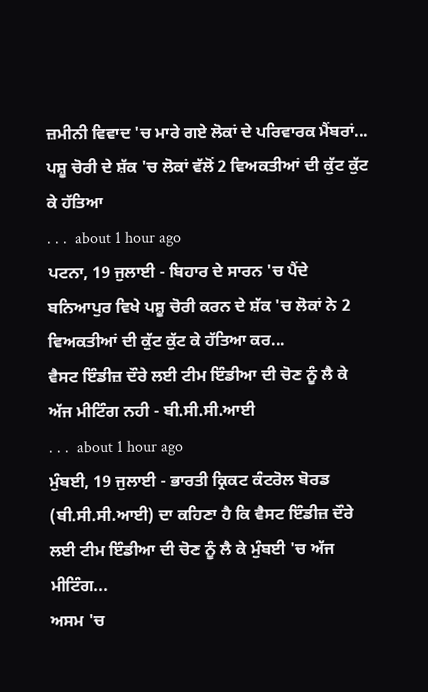ਜ਼ਮੀਨੀ ਵਿਵਾਦ 'ਚ ਮਾਰੇ ਗਏ ਲੋਕਾਂ ਦੇ ਪਰਿਵਾਰਕ ਮੈਂਬਰਾਂ...
ਪਸ਼ੂ ਚੋਰੀ ਦੇ ਸ਼ੱਕ 'ਚ ਲੋਕਾਂ ਵੱਲੋਂ 2 ਵਿਅਕਤੀਆਂ ਦੀ ਕੁੱਟ ਕੁੱਟ ਕੇ ਹੱਤਿਆ
. . .  about 1 hour ago
ਪਟਨਾ, 19 ਜੁਲਾਈ - ਬਿਹਾਰ ਦੇ ਸਾਰਨ 'ਚ ਪੈਂਦੇ ਬਨਿਆਪੁਰ ਵਿਖੇ ਪਸ਼ੂ ਚੋਰੀ ਕਰਨ ਦੇ ਸ਼ੱਕ 'ਚ ਲੋਕਾਂ ਨੇ 2 ਵਿਅਕਤੀਆਂ ਦੀ ਕੁੱਟ ਕੁੱਟ ਕੇ ਹੱਤਿਆ ਕਰ...
ਵੈਸਟ ਇੰਡੀਜ਼ ਦੌਰੇ ਲਈ ਟੀਮ ਇੰਡੀਆ ਦੀ ਚੋਣ ਨੂੰ ਲੈ ਕੇ ਅੱਜ ਮੀਟਿੰਗ ਨਹੀ - ਬੀ.ਸੀ.ਸੀ.ਆਈ
. . .  about 1 hour ago
ਮੁੰਬਈ, 19 ਜੁਲਾਈ - ਭਾਰਤੀ ਕ੍ਰਿਕਟ ਕੰਟਰੋਲ ਬੋਰਡ (ਬੀ.ਸੀ.ਸੀ.ਆਈ) ਦਾ ਕਹਿਣਾ ਹੈ ਕਿ ਵੈਸਟ ਇੰਡੀਜ਼ ਦੌਰੇ ਲਈ ਟੀਮ ਇੰਡੀਆ ਦੀ ਚੋਣ ਨੂੰ ਲੈ ਕੇ ਮੁੰਬਈ 'ਚ ਅੱਜ ਮੀਟਿੰਗ...
ਅਸਮ 'ਚ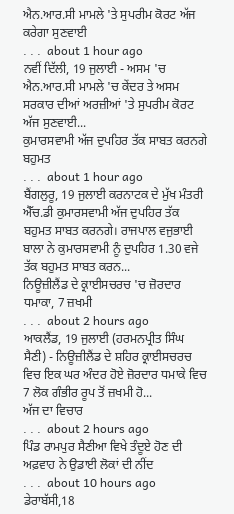ਐਨ.ਆਰ.ਸੀ ਮਾਮਲੇ 'ਤੇ ਸੁਪਰੀਮ ਕੋਰਟ ਅੱਜ ਕਰੇਗਾ ਸੁਣਵਾਈ
. . .  about 1 hour ago
ਨਵੀਂ ਦਿੱਲੀ, 19 ਜੁਲਾਈ - ਅਸਮ 'ਚ ਐਨ.ਆਰ.ਸੀ ਮਾਮਲੇ 'ਚ ਕੇਂਦਰ ਤੇ ਅਸਮ ਸਰਕਾਰ ਦੀਆਂ ਅਰਜ਼ੀਆਂ 'ਤੇ ਸੁਪਰੀਮ ਕੋਰਟ ਅੱਜ ਸੁਣਵਾਈ...
ਕੁਮਾਰਸਵਾਮੀ ਅੱਜ ਦੁਪਹਿਰ ਤੱਕ ਸਾਬਤ ਕਰਨਗੇ ਬਹੁਮਤ
. . .  about 1 hour ago
ਬੈਂਗਲੁਰੂ, 19 ਜੁਲਾਈ ਕਰਨਾਟਕ ਦੇ ਮੁੱਖ ਮੰਤਰੀ ਐੱਚ.ਡੀ ਕੁਮਾਰਸਵਾਮੀ ਅੱਜ ਦੁਪਹਿਰ ਤੱਕ ਬਹੁਮਤ ਸਾਬਤ ਕਰਨਗੇ। ਰਾਜਪਾਲ ਵਜੁਭਾਈ ਬਾਲਾ ਨੇ ਕੁਮਾਰਸਵਾਮੀ ਨੂੰ ਦੁਪਹਿਰ 1.30 ਵਜੇ ਤੱਕ ਬਹੁਮਤ ਸਾਬਤ ਕਰਨ...
ਨਿਊਜ਼ੀਲੈਂਡ ਦੇ ਕ੍ਰਾਈਸਚਰਚ 'ਚ ਜ਼ੋਰਦਾਰ ਧਮਾਕਾ, 7 ਜ਼ਖਮੀ
. . .  about 2 hours ago
ਆਕਲੈਂਡ, 19 ਜੁਲਾਈ (ਹਰਮਨਪ੍ਰੀਤ ਸਿੰਘ ਸੈਣੀ) - ਨਿਊਜ਼ੀਲੈਂਡ ਦੇ ਸ਼ਹਿਰ ਕ੍ਰਾਈਸਚਰਚ ਵਿਚ ਇਕ ਘਰ ਅੰਦਰ ਹੋਏ ਜ਼ੋਰਦਾਰ ਧਮਾਕੇ ਵਿਚ 7 ਲੋਕ ਗੰਭੀਰ ਰੂਪ ਤੋਂ ਜ਼ਖਮੀ ਹੋ...
ਅੱਜ ਦਾ ਵਿਚਾਰ
. . .  about 2 hours ago
ਪਿੰਡ ਰਾਮਪੁਰ ਸੈਣੀਆ ਵਿਖੇ ਤੰਦੂਏ ਹੋਣ ਦੀ ਅਫ਼ਵਾਹ ਨੇ ਉਡਾਈ ਲੋਕਾਂ ਦੀ ਨੀਂਦ
. . .  about 10 hours ago
ਡੇਰਾਬੱਸੀ,18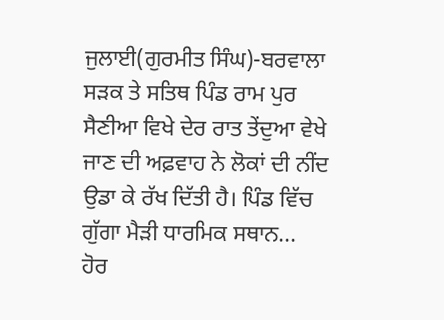ਜੁਲਾਈ(ਗੁਰਮੀਤ ਸਿੰਘ)-ਬਰਵਾਲਾ ਸੜਕ ਤੇ ਸਤਿਥ ਪਿੰਡ ਰਾਮ ਪੁਰ ਸੈਣੀਆ ਵਿਖੇ ਦੇਰ ਰਾਤ ਤੇਂਦੁਆ ਵੇਖੇ ਜਾਣ ਦੀ ਅਫ਼ਵਾਹ ਨੇ ਲੋਕਾਂ ਦੀ ਨੀਂਦ ਉਡਾ ਕੇ ਰੱਖ ਦਿੱਤੀ ਹੈ। ਪਿੰਡ ਵਿੱਚ ਗੁੱਗਾ ਮੈੜੀ ਧਾਰਮਿਕ ਸਥਾਨ...
ਹੋਰ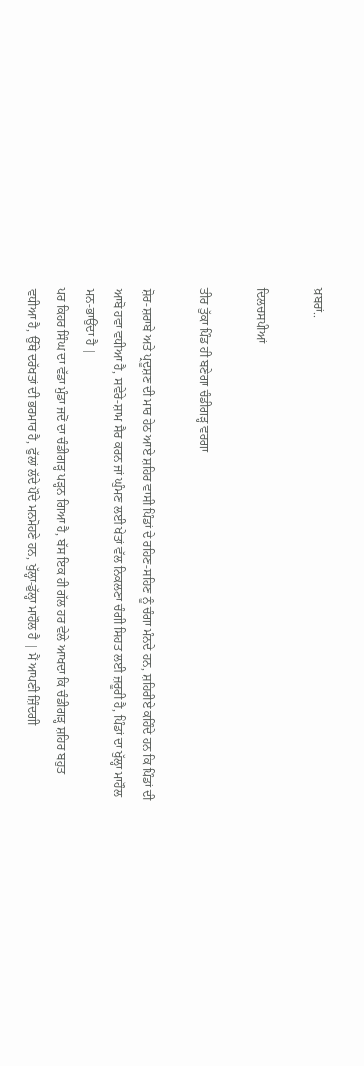ਖ਼ਬਰਾਂ..

ਦਿਲਚਸਪੀਆਂ

ਤੀਰ ਤੁੱਕਾ ਪਿੰਡ ਹੀ ਬਣੇਗਾ ਚੰਡੀਗੜ੍ਹ ਵਰਗਾ

ਸ਼ੋਰ-ਸ਼ਰਾਬੇ ਅਤੇ ਪ੍ਰਦੂਸ਼ਣ ਦੀ ਮਾਰ ਹੇਠ ਆਏ ਸ਼ਹਿਰ ਵਾਸੀ ਪਿੰਡਾਂ ਦੇ ਰਹਿਣ-ਸਹਿਣ ਨੂੰ ਚੰਗਾ ਮੰਨਦੇ ਹਨ, ਸ਼ਹਿਰੀਏ ਕਹਿੰਦੇ ਹਨ ਕਿ ਪਿੰਡਾਂ ਦੀ ਆਬੋ ਹਵਾ ਵਧੀਆ ਹੈ, ਸਵੇਰੇ-ਸ਼ਾਮ ਸੈਰ ਕਰਨ ਜਾਂ ਘੁੰਮਣ ਲਈ ਖੇਤਾਂ ਵੱਲ ਨਿਕਲਣਾ ਚੰਗੀ ਸਿਹਤ ਲਈ ਜ਼ਰੂਰੀ ਹੈ, ਪਿੰਡਾਂ ਦਾ ਖੁੱਲ੍ਹਾ ਮਾਹੌਲ ਮਨ-ਭਾਉਂਦਾ ਹੈ |
ਪਰ ਕਿਹਰ ਸਿੰਘ ਦਾ ਵੱਡਾ ਮੁੰਡਾ ਜਦੋਂ ਦਾ ਚੰਡੀਗੜ੍ਹ ਪੜ੍ਹਨ ਗਿਆ ਹੈ, ਬੱਸ ਇਕ ਹੀ ਗੱਲ ਹਰ ਵੇਲੇ ਆਖਦਾ ਕਿ ਚੰਡੀਗੜ੍ਹ ਸ਼ਹਿਰ ਬਹੁਤ ਵਧੀਆ ਹੈ, ਉੱਥੇ ਦਰੱਖਤਾਂ ਦੀ ਭਰਮਾਰ ਹੈ, ਫੁੱਲਾਂ ਲੱਦੇ ਪੌਦੇ ਮਨਮੋਹਣੇ ਹਨ, ਖੁੱਲ੍ਹਾ-ਡੁੱਲ੍ਹਾ ਮਾਹੌਲ ਹੈ | ਮੈਂ ਆਪਣੀ ਜ਼ਿੰਦਗੀ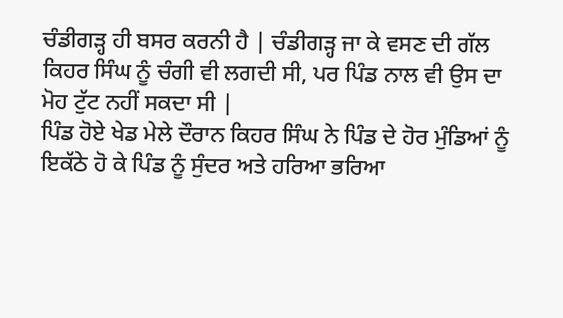ਚੰਡੀਗੜ੍ਹ ਹੀ ਬਸਰ ਕਰਨੀ ਹੈ | ਚੰਡੀਗੜ੍ਹ ਜਾ ਕੇ ਵਸਣ ਦੀ ਗੱਲ ਕਿਹਰ ਸਿੰਘ ਨੂੰ ਚੰਗੀ ਵੀ ਲਗਦੀ ਸੀ, ਪਰ ਪਿੰਡ ਨਾਲ ਵੀ ਉਸ ਦਾ ਮੋਹ ਟੁੱਟ ਨਹੀਂ ਸਕਦਾ ਸੀ |
ਪਿੰਡ ਹੋਏ ਖੇਡ ਮੇਲੇ ਦੌਰਾਨ ਕਿਹਰ ਸਿੰਘ ਨੇ ਪਿੰਡ ਦੇ ਹੋਰ ਮੁੰਡਿਆਂ ਨੂੰ ਇਕੱਠੇ ਹੋ ਕੇ ਪਿੰਡ ਨੂੰ ਸੁੰਦਰ ਅਤੇ ਹਰਿਆ ਭਰਿਆ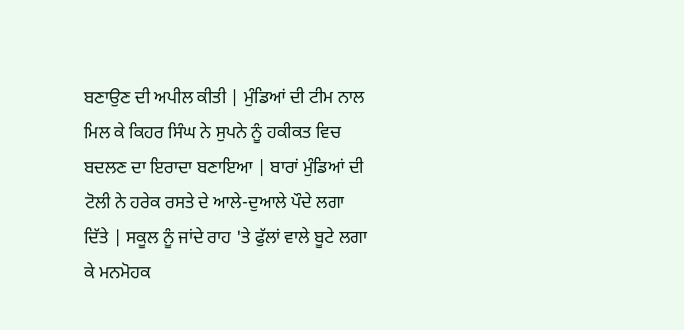ਬਣਾਉਣ ਦੀ ਅਪੀਲ ਕੀਤੀ | ਮੁੰਡਿਆਂ ਦੀ ਟੀਮ ਨਾਲ ਮਿਲ ਕੇ ਕਿਹਰ ਸਿੰਘ ਨੇ ਸੁਪਨੇ ਨੂੰ ਹਕੀਕਤ ਵਿਚ ਬਦਲਣ ਦਾ ਇਰਾਦਾ ਬਣਾਇਆ | ਬਾਰਾਂ ਮੁੰਡਿਆਂ ਦੀ ਟੋਲੀ ਨੇ ਹਰੇਕ ਰਸਤੇ ਦੇ ਆਲੇ-ਦੁਆਲੇ ਪੌਦੇ ਲਗਾ ਦਿੱਤੇ | ਸਕੂਲ ਨੂੰ ਜਾਂਦੇ ਰਾਹ 'ਤੇ ਫੁੱਲਾਂ ਵਾਲੇ ਬੂਟੇ ਲਗਾ ਕੇ ਮਨਮੋਹਕ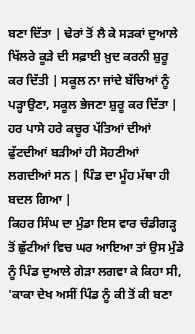ਬਣਾ ਦਿੱਤਾ | ਢੇਰਾਂ ਤੋਂ ਲੈ ਕੇ ਸੜਕਾਂ ਦੁਆਲੇ ਖਿੱਲਰੇ ਕੂੜੇ ਦੀ ਸਫ਼ਾਈ ਖ਼ੁਦ ਕਰਨੀ ਸ਼ੁਰੂ ਕਰ ਦਿੱਤੀ | ਸਕੂਲ ਨਾ ਜਾਂਦੇ ਬੱਚਿਆਂ ਨੂੰ ਪੜ੍ਹਾਉਣਾ, ਸਕੂਲ ਭੇਜਣਾ ਸ਼ੁਰੂ ਕਰ ਦਿੱਤਾ | ਹਰ ਪਾਸੇ ਹਰੇ ਕਚੂਰ ਪੱਤਿਆਂ ਦੀਆਂ ਫੁੱਟਦੀਆਂ ਬੜੀਆਂ ਹੀ ਸੋਹਣੀਆਂ ਲਗਦੀਆਂ ਸਨ | ਪਿੰਡ ਦਾ ਮੂੰਹ ਮੱਥਾ ਹੀ ਬਦਲ ਗਿਆ |
ਕਿਹਰ ਸਿੰਘ ਦਾ ਮੁੰਡਾ ਇਸ ਵਾਰ ਚੰਡੀਗੜ੍ਹ ਤੋਂ ਛੁੱਟੀਆਂ ਵਿਚ ਘਰ ਆਇਆ ਤਾਂ ਉਸ ਮੁੰਡੇ ਨੂੰ ਪਿੰਡ ਦੁਆਲੇ ਗੇੜਾ ਲਗਵਾ ਕੇ ਕਿਹਾ ਸੀ, 'ਕਾਕਾ ਦੇਖ ਅਸੀਂ ਪਿੰਡ ਨੂੰ ਕੀ ਤੋਂ ਕੀ ਬਣਾ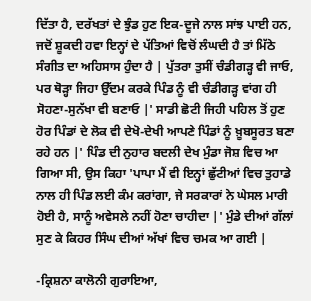ਦਿੱਤਾ ਹੈ, ਦਰੱਖਤਾਂ ਦੇ ਝੁੰਡ ਹੁਣ ਇਕ-ਦੂਜੇ ਨਾਲ ਸਾਂਝ ਪਾਈ ਹਨ, ਜਦੋਂ ਸ਼ੂਕਦੀ ਹਵਾ ਇਨ੍ਹਾਂ ਦੇ ਪੱਤਿਆਂ ਵਿਚੋਂ ਲੰਘਦੀ ਹੈ ਤਾਂ ਮਿੱਠੇ ਸੰਗੀਤ ਦਾ ਅਹਿਸਾਸ ਹੁੰਦਾ ਹੈ | ਪੁੱਤਰਾ ਤੁਸੀਂ ਚੰਡੀਗੜ੍ਹ ਵੀ ਜਾਓ, ਪਰ ਥੋੜ੍ਹਾ ਜਿਹਾ ਉੱਦਮ ਕਰਕੇ ਪਿੰਡ ਨੂੰ ਵੀ ਚੰਡੀਗੜ੍ਹ ਵਾਂਗ ਹੀ ਸੋਹਣਾ-ਸੁਨੱਖਾ ਵੀ ਬਣਾਓ |' ਸਾਡੀ ਛੋਟੀ ਜਿਹੀ ਪਹਿਲ ਤੋਂ ਹੁਣ ਹੋਰ ਪਿੰਡਾਂ ਦੇ ਲੋਕ ਵੀ ਦੇਖੋ-ਦੇਖੀ ਆਪਣੇ ਪਿੰਡਾਂ ਨੂੰ ਖ਼ੂਬਸੂਰਤ ਬਣਾ ਰਹੇ ਹਨ |' ਪਿੰਡ ਦੀ ਨੁਹਾਰ ਬਦਲੀ ਦੇਖ ਮੁੰਡਾ ਜੋਸ਼ ਵਿਚ ਆ ਗਿਆ ਸੀ, ਉਸ ਕਿਹਾ 'ਪਾਪਾ ਮੈਂ ਵੀ ਇਨ੍ਹਾਂ ਛੁੱਟੀਆਂ ਵਿਚ ਤੁਹਾਡੇ ਨਾਲ ਹੀ ਪਿੰਡ ਲਈ ਕੰਮ ਕਰਾਂਗਾ, ਜੇ ਸਰਕਾਰਾਂ ਨੇ ਘੇਸਲ ਮਾਰੀ ਹੋਈ ਹੈ, ਸਾਨੂੰ ਅਵੇਸਲੇ ਨਹੀਂ ਹੋਣਾ ਚਾਹੀਦਾ |' ਮੁੰਡੇ ਦੀਆਂ ਗੱਲਾਂ ਸੁਣ ਕੇ ਕਿਹਰ ਸਿੰਘ ਦੀਆਂ ਅੱਖਾਂ ਵਿਚ ਚਮਕ ਆ ਗਈ |

-ਕ੍ਰਿਸ਼ਨਾ ਕਾਲੋਨੀ ਗੁਰਾਇਆ,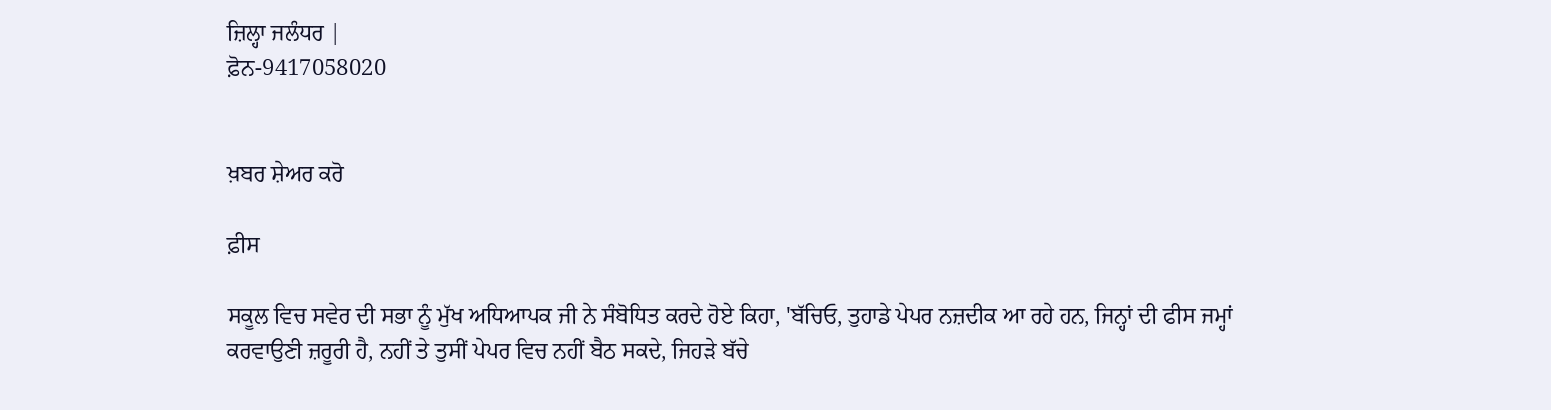ਜ਼ਿਲ੍ਹਾ ਜਲੰਧਰ |
ਫ਼ੋਨ-9417058020


ਖ਼ਬਰ ਸ਼ੇਅਰ ਕਰੋ

ਫ਼ੀਸ

ਸਕੂਲ ਵਿਚ ਸਵੇਰ ਦੀ ਸਭਾ ਨੂੰ ਮੁੱਖ ਅਧਿਆਪਕ ਜੀ ਨੇ ਸੰਬੋਧਿਤ ਕਰਦੇ ਹੋਏ ਕਿਹਾ, 'ਬੱਚਿਓ, ਤੁਹਾਡੇ ਪੇਪਰ ਨਜ਼ਦੀਕ ਆ ਰਹੇ ਹਨ, ਜਿਨ੍ਹਾਂ ਦੀ ਫੀਸ ਜਮ੍ਹਾਂ ਕਰਵਾਉਣੀ ਜ਼ਰੂਰੀ ਹੈ, ਨਹੀਂ ਤੇ ਤੁਸੀਂ ਪੇਪਰ ਵਿਚ ਨਹੀਂ ਬੈਠ ਸਕਦੇ, ਜਿਹੜੇ ਬੱਚੇ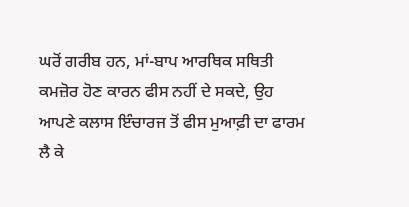ਘਰੋਂ ਗਰੀਬ ਹਨ, ਮਾਂ-ਬਾਪ ਆਰਥਿਕ ਸਥਿਤੀ ਕਮਜ਼ੋਰ ਹੋਣ ਕਾਰਨ ਫੀਸ ਨਹੀਂ ਦੇ ਸਕਦੇ, ਉਹ ਆਪਣੇ ਕਲਾਸ ਇੰਚਾਰਜ ਤੋਂ ਫੀਸ ਮੁਆਫ਼ੀ ਦਾ ਫਾਰਮ ਲੈ ਕੇ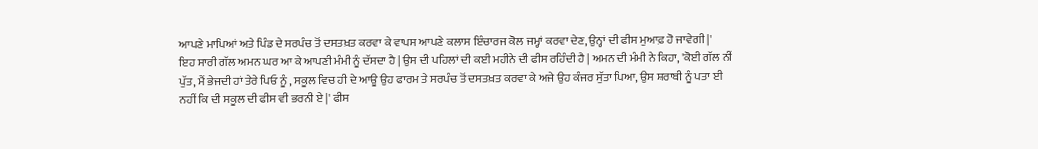ਆਪਣੇ ਮਾਪਿਆਂ ਅਤੇ ਪਿੰਡ ਦੇ ਸਰਪੰਚ ਤੋਂ ਦਸਤਖ਼ਤ ਕਰਵਾ ਕੇ ਵਾਪਸ ਆਪਣੇ ਕਲਾਸ ਇੰਚਾਰਜ ਕੋਲ ਜਮ੍ਹਾਂ ਕਰਵਾ ਦੇਣ, ਉਨ੍ਹਾਂ ਦੀ ਫੀਸ ਮੁਆਫ਼ ਹੋ ਜਾਵੇਗੀ |'
ਇਹ ਸਾਰੀ ਗੱਲ ਅਮਨ ਘਰ ਆ ਕੇ ਆਪਣੀ ਮੰਮੀ ਨੂੰ ਦੱਸਦਾ ਹੈ | ਉਸ ਦੀ ਪਹਿਲਾਂ ਦੀ ਕਈ ਮਹੀਨੇ ਦੀ ਫੀਸ ਰਹਿੰਦੀ ਹੈ | ਅਮਨ ਦੀ ਮੰਮੀ ਨੇ ਕਿਹਾ, 'ਕੋਈ ਗੱਲ ਨੀਂ ਪੁੱਤ, ਮੈਂ ਭੇਜਦੀ ਹਾਂ ਤੇਰੇ ਪਿਓ ਨੂੰ , ਸਕੂਲ ਵਿਚ ਹੀ ਦੇ ਆਊ ਉਹ ਫਾਰਮ ਤੇ ਸਰਪੰਚ ਤੋਂ ਦਸਤਖ਼ਤ ਕਰਵਾ ਕੇ ਅਜੇ ਉਹ ਕੰਜਰ ਸੁੱਤਾ ਪਿਆ, ਉਸ ਸ਼ਰਾਬੀ ਨੂੰ ਪਤਾ ਈ ਨਹੀਂ ਕਿ ਦੀ ਸਕੂਲ ਦੀ ਫੀਸ ਵੀ ਭਰਨੀ ਏ |' ਫੀਸ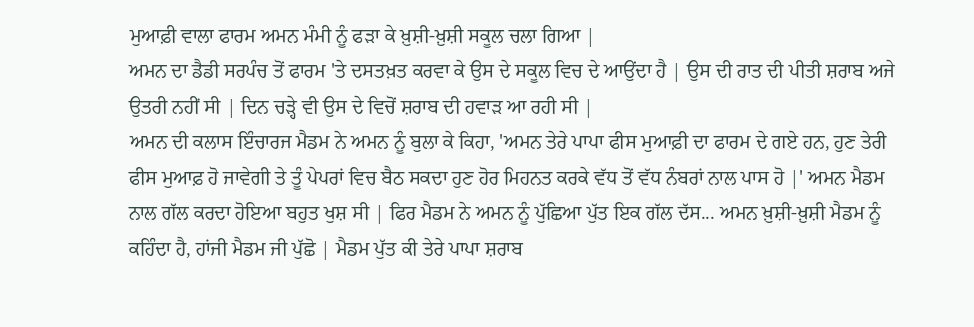ਮੁਆਫ਼ੀ ਵਾਲਾ ਫਾਰਮ ਅਮਨ ਮੰਮੀ ਨੂੰ ਫੜਾ ਕੇ ਖ਼ੁਸ਼ੀ-ਖ਼ੁਸ਼ੀ ਸਕੂਲ ਚਲਾ ਗਿਆ |
ਅਮਨ ਦਾ ਡੈਡੀ ਸਰਪੰਚ ਤੋਂ ਫਾਰਮ 'ਤੇ ਦਸਤਖ਼ਤ ਕਰਵਾ ਕੇ ਉਸ ਦੇ ਸਕੂਲ ਵਿਚ ਦੇ ਆਉਂਦਾ ਹੈ | ਉਸ ਦੀ ਰਾਤ ਦੀ ਪੀਤੀ ਸ਼ਰਾਬ ਅਜੇ ਉਤਰੀ ਨਹੀਂ ਸੀ | ਦਿਨ ਚੜ੍ਹੇ ਵੀ ਉਸ ਦੇ ਵਿਚੋਂ ਸ਼ਰਾਬ ਦੀ ਹਵਾੜ ਆ ਰਹੀ ਸੀ |
ਅਮਨ ਦੀ ਕਲਾਸ ਇੰਚਾਰਜ ਮੈਡਮ ਨੇ ਅਮਨ ਨੂੰ ਬੁਲਾ ਕੇ ਕਿਹਾ, 'ਅਮਨ ਤੇਰੇ ਪਾਪਾ ਫੀਸ ਮੁਆਫ਼ੀ ਦਾ ਫਾਰਮ ਦੇ ਗਏ ਹਨ, ਹੁਣ ਤੇਰੀ ਫੀਸ ਮੁਆਫ਼ ਹੋ ਜਾਵੇਗੀ ਤੇ ਤੂੰ ਪੇਪਰਾਂ ਵਿਚ ਬੈਠ ਸਕਦਾ ਹੁਣ ਹੋਰ ਮਿਹਨਤ ਕਰਕੇ ਵੱਧ ਤੋਂ ਵੱਧ ਨੰਬਰਾਂ ਨਾਲ ਪਾਸ ਹੋ |' ਅਮਨ ਮੈਡਮ ਨਾਲ ਗੱਲ ਕਰਦਾ ਹੋਇਆ ਬਹੁਤ ਖੁਸ਼ ਸੀ | ਫਿਰ ਮੈਡਮ ਨੇ ਅਮਨ ਨੂੰ ਪੁੱਛਿਆ ਪੁੱਤ ਇਕ ਗੱਲ ਦੱਸ... ਅਮਨ ਖ਼ੁਸ਼ੀ-ਖ਼ੁਸ਼ੀ ਮੈਡਮ ਨੂੰ ਕਹਿੰਦਾ ਹੈ, ਹਾਂਜੀ ਮੈਡਮ ਜੀ ਪੁੱਛੋ | ਮੈਡਮ ਪੁੱਤ ਕੀ ਤੇਰੇ ਪਾਪਾ ਸ਼ਰਾਬ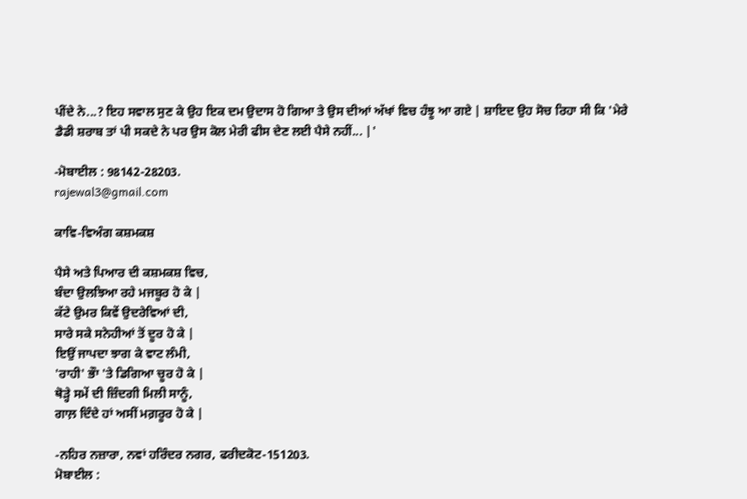ਪੀਂਦੇ ਨੇ...? ਇਹ ਸਵਾਲ ਸੁਣ ਕੇ ਉਹ ਇਕ ਦਮ ਉਦਾਸ ਹੋ ਗਿਆ ਤੇ ਉਸ ਦੀਆਂ ਅੱਖਾਂ ਵਿਚ ਹੰਝੂ ਆ ਗਏ | ਸ਼ਾਇਦ ਉਹ ਸੋਚ ਰਿਹਾ ਸੀ ਕਿ 'ਮੇਰੇ ਡੈਡੀ ਸ਼ਰਾਬ ਤਾਂ ਪੀ ਸਕਦੇ ਨੇ ਪਰ ਉਸ ਕੋਲ ਮੇਰੀ ਫੀਸ ਦੇਣ ਲਈ ਪੈਸੇ ਨਹੀਂ... |'

-ਮੋਬਾਈਲ : 98142-28203.
rajewal3@gmail.com

ਕਾਵਿ-ਵਿਅੰਗ ਕਸ਼ਮਕਸ਼

ਪੈਸੇ ਅਤੇ ਪਿਆਰ ਦੀ ਕਸ਼ਮਕਸ਼ ਵਿਚ,
ਬੰਦਾ ਉਲਝਿਆ ਰਹੇ ਮਜਬੂਰ ਹੋ ਕੇ |
ਕੱਟੇ ਉਮਰ ਕਿਵੇਂ ਉਦਰੇਵਿਆਂ ਦੀ,
ਸਾਰੇ ਸਕੇ ਸਨੇਹੀਆਂ ਤੋਂ ਦੂਰ ਹੋ ਕੇ |
ਇਉਂ ਜਾਪਦਾ ਝਾਗ ਕੇ ਵਾਟ ਲੰਮੀ,
'ਰਾਹੀ' ਭੌਾ 'ਤੇ ਡਿਗਿਆ ਚੂਰ ਹੋ ਕੇ |
ਥੋੜ੍ਹੇ ਸਮੇਂ ਦੀ ਜ਼ਿੰਦਗੀ ਮਿਲੀ ਸਾਨੂੰ,
ਗਾਲ਼ ਦਿੰਦੇ ਹਾਂ ਅਸੀਂ ਮਗ਼ਰੂਰ ਹੋ ਕੇ |

-ਨਹਿਰ ਨਜ਼ਾਰਾ, ਨਵਾਂ ਹਰਿੰਦਰ ਨਗਰ, ਫਰੀਦਕੋਟ-151203.
ਮੋਬਾਈਲ :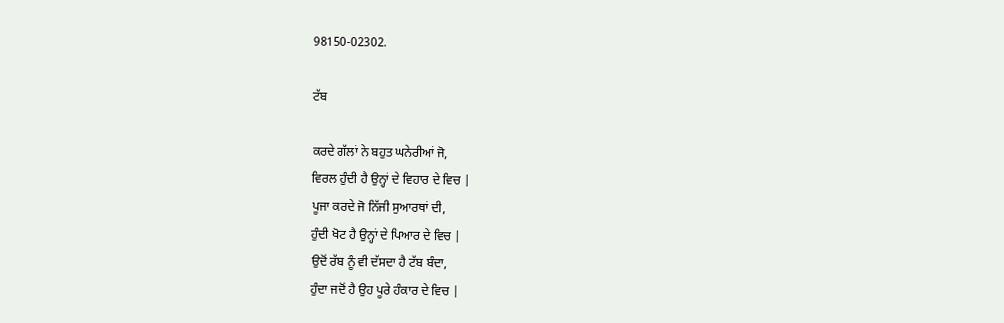98150-02302.

ਟੱਬ

ਕਰਦੇ ਗੱਲਾਂ ਨੇ ਬਹੁਤ ਘਨੇਰੀਆਂ ਜੋ,
ਵਿਰਲ ਹੁੰਦੀ ਹੈ ਉਨ੍ਹਾਂ ਦੇ ਵਿਹਾਰ ਦੇ ਵਿਚ |
ਪੂਜਾ ਕਰਦੇ ਜੋ ਨਿੱਜੀ ਸੁਆਰਥਾਂ ਦੀ,
ਹੁੰਦੀ ਖੋਟ ਹੈ ਉਨ੍ਹਾਂ ਦੇ ਪਿਆਰ ਦੇ ਵਿਚ |
ਉਦੋਂ ਰੱਬ ਨੂੰ ਵੀ ਦੱਸਦਾ ਹੈ ਟੱਬ ਬੰਦਾ,
ਹੁੰਦਾ ਜਦੋਂ ਹੈ ਉਹ ਪੂਰੇ ਹੰਕਾਰ ਦੇ ਵਿਚ |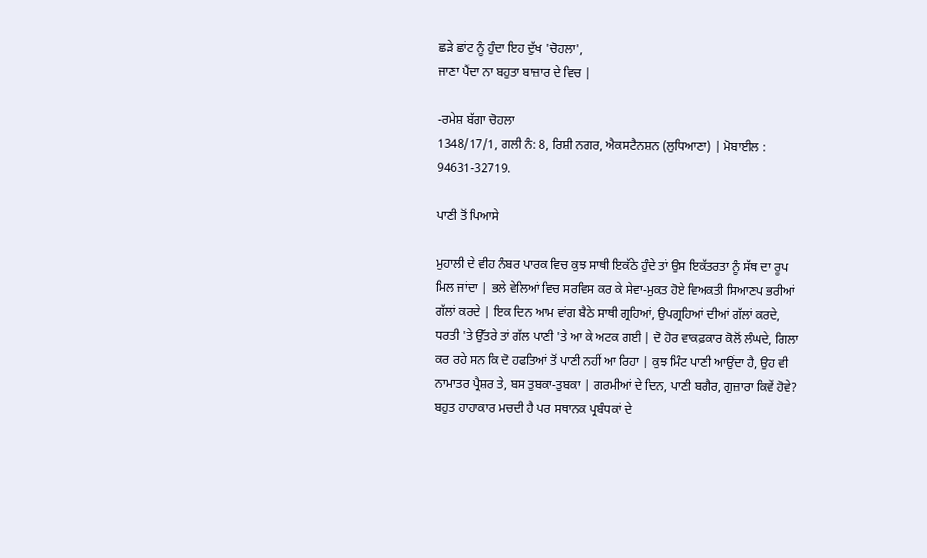ਛੜੇ ਛਾਂਟ ਨੂੰ ਹੁੰਦਾ ਇਹ ਦੁੱਖ 'ਚੋਹਲਾ',
ਜਾਣਾ ਪੈਂਦਾ ਨਾ ਬਹੁਤਾ ਬਾਜ਼ਾਰ ਦੇ ਵਿਚ |

-ਰਮੇਸ਼ ਬੱਗਾ ਚੋਹਲਾ
1348/17/1, ਗਲੀ ਨੰ: 8, ਰਿਸ਼ੀ ਨਗਰ, ਐਕਸਟੈਨਸ਼ਨ (ਲੁਧਿਆਣਾ) | ਮੋਬਾਈਲ : 94631-32719.

ਪਾਣੀ ਤੋਂ ਪਿਆਸੇ

ਮੁਹਾਲੀ ਦੇ ਵੀਹ ਨੰਬਰ ਪਾਰਕ ਵਿਚ ਕੁਝ ਸਾਥੀ ਇਕੱਠੇ ਹੁੰਦੇ ਤਾਂ ਉਸ ਇਕੱਤਰਤਾ ਨੂੰ ਸੱਥ ਦਾ ਰੂਪ ਮਿਲ ਜਾਂਦਾ | ਭਲੇ ਵੇਲਿਆਂ ਵਿਚ ਸਰਵਿਸ ਕਰ ਕੇ ਸੇਵਾ-ਮੁਕਤ ਹੋਏ ਵਿਅਕਤੀ ਸਿਆਣਪ ਭਰੀਆਂ ਗੱਲਾਂ ਕਰਦੇ | ਇਕ ਦਿਨ ਆਮ ਵਾਂਗ ਬੈਠੇ ਸਾਥੀ ਗ੍ਰਹਿਆਂ, ਉਪਗ੍ਰਹਿਆਂ ਦੀਆਂ ਗੱਲਾਂ ਕਰਦੇ, ਧਰਤੀ 'ਤੇ ਉੱਤਰੇ ਤਾਂ ਗੱਲ ਪਾਣੀ 'ਤੇ ਆ ਕੇ ਅਟਕ ਗਈ | ਦੋ ਹੋਰ ਵਾਕਫ਼ਕਾਰ ਕੋਲੋਂ ਲੰਘਦੇ, ਗਿਲਾ ਕਰ ਰਹੇ ਸਨ ਕਿ ਦੋ ਹਫਤਿਆਂ ਤੋਂ ਪਾਣੀ ਨਹੀਂ ਆ ਰਿਹਾ | ਕੁਝ ਮਿੰਟ ਪਾਣੀ ਆਉਂਦਾ ਹੈ, ਉਹ ਵੀ ਨਾਮਾਤਰ ਪ੍ਰੈਸ਼ਰ ਤੇ, ਬਸ ਤੁਬਕਾ-ਤੁਬਕਾ | ਗਰਮੀਆਂ ਦੇ ਦਿਨ, ਪਾਣੀ ਬਗੈਰ, ਗੁਜ਼ਾਰਾ ਕਿਵੇਂ ਹੋਵੇ? ਬਹੁਤ ਹਾਹਾਕਾਰ ਮਚਦੀ ਹੈ ਪਰ ਸਥਾਨਕ ਪ੍ਰਬੰਧਕਾਂ ਦੇ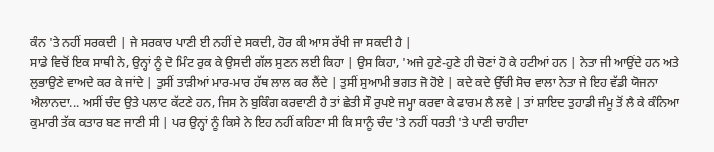ਕੰਨ 'ਤੇ ਨਹੀਂ ਸਰਕਦੀ | ਜੇ ਸਰਕਾਰ ਪਾਣੀ ਈ ਨਹੀਂ ਦੇ ਸਕਦੀ, ਹੋਰ ਕੀ ਆਸ ਰੱਖੀ ਜਾ ਸਕਦੀ ਹੈ |
ਸਾਡੇ ਵਿਚੋਂ ਇਕ ਸਾਥੀ ਨੇ, ਉਨ੍ਹਾਂ ਨੂੰ ਦੋ ਮਿੰਟ ਰੁਕ ਕੇ ਉਸਦੀ ਗੱਲ ਸੁਣਨ ਲਈ ਕਿਹਾ | ਉਸ ਕਿਹਾ, 'ਅਜੇ ਹੁਣੇ-ਹੁਣੇ ਹੀ ਚੋਣਾਂ ਹੋ ਕੇ ਹਟੀਆਂ ਹਨ | ਨੇਤਾ ਜੀ ਆਉਂਦੇ ਹਨ ਅਤੇ ਲੁਭਾਉਣੇ ਵਾਅਦੇ ਕਰ ਕੇ ਜਾਂਦੇ | ਤੁਸੀਂ ਤਾੜੀਆਂ ਮਾਰ-ਮਾਰ ਹੱਥ ਲਾਲ ਕਰ ਲੈਂਦੇ | ਤੁਸੀਂ ਸੁਆਮੀ ਭਗਤ ਜੋ ਹੋਏ | ਕਦੇ ਕਦੇ ਉੱਚੀ ਸੋਚ ਵਾਲਾ ਨੇਤਾ ਜੇ ਇਹ ਵੱਡੀ ਯੋਜਨਾ ਐਲਾਨਦਾ... ਅਸੀਂ ਚੰਦ ਉਤੇ ਪਲਾਟ ਕੱਟਣੇ ਹਨ, ਜਿਸ ਨੇ ਬੁਕਿੰਗ ਕਰਵਾਣੀ ਹੈ ਤਾਂ ਛੇਤੀ ਸੌ ਰੁਪਏ ਜਮ੍ਹਾ ਕਰਵਾ ਕੇ ਫਾਰਮ ਲੈ ਲਵੇ | ਤਾਂ ਸ਼ਾਇਦ ਤੁਹਾਡੀ ਜੰਮੂ ਤੋਂ ਲੈ ਕੇ ਕੰਨਿਆ ਕੁਮਾਰੀ ਤੱਕ ਕਤਾਰ ਬਣ ਜਾਣੀ ਸੀ | ਪਰ ਉਨ੍ਹਾਂ ਨੂੰ ਕਿਸੇ ਨੇ ਇਹ ਨਹੀਂ ਕਹਿਣਾ ਸੀ ਕਿ ਸਾਨੂੰ ਚੰਦ 'ਤੇ ਨਹੀਂ ਧਰਤੀ 'ਤੇ ਪਾਣੀ ਚਾਹੀਦਾ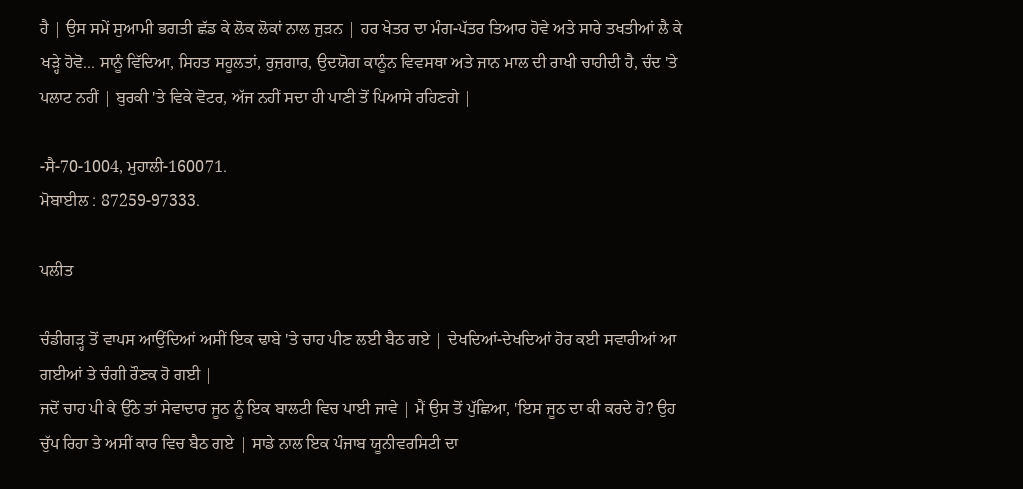ਹੈ | ਉਸ ਸਮੇਂ ਸੁਆਮੀ ਭਗਤੀ ਛੱਡ ਕੇ ਲੋਕ ਲੋਕਾਂ ਨਾਲ ਜੁੜਨ | ਹਰ ਖੇਤਰ ਦਾ ਮੰਗ-ਪੱਤਰ ਤਿਆਰ ਹੋਵੇ ਅਤੇ ਸਾਰੇ ਤਖਤੀਆਂ ਲੈ ਕੇ ਖੜ੍ਹੇ ਹੋਵੋ... ਸਾਨੂੰ ਵਿੱਦਿਆ, ਸਿਹਤ ਸਹੂਲਤਾਂ, ਰੁਜ਼ਗਾਰ, ਉਦਯੋਗ ਕਾਨੂੰਨ ਵਿਵਸਥਾ ਅਤੇ ਜਾਨ ਮਾਲ ਦੀ ਰਾਖੀ ਚਾਹੀਦੀ ਹੈ, ਚੰਦ 'ਤੇ ਪਲਾਟ ਨਹੀਂ | ਬੁਰਕੀ 'ਤੇ ਵਿਕੇ ਵੋਟਰ, ਅੱਜ ਨਹੀਂ ਸਦਾ ਹੀ ਪਾਣੀ ਤੋਂ ਪਿਆਸੇ ਰਹਿਣਗੇ |

-ਸੈ-70-1004, ਮੁਹਾਲੀ-160071.
ਮੋਬਾਈਲ : 87259-97333.

ਪਲੀਤ

ਚੰਡੀਗੜ੍ਹ ਤੋਂ ਵਾਪਸ ਆਉਂਦਿਆਂ ਅਸੀਂ ਇਕ ਢਾਬੇ 'ਤੇ ਚਾਹ ਪੀਣ ਲਈ ਬੈਠ ਗਏ | ਦੇਖਦਿਆਂ-ਦੇਖਦਿਆਂ ਹੋਰ ਕਈ ਸਵਾਰੀਆਂ ਆ ਗਈਆਂ ਤੇ ਚੰਗੀ ਰੌਣਕ ਹੋ ਗਈ |
ਜਦੋਂ ਚਾਹ ਪੀ ਕੇ ਉੱਠੇ ਤਾਂ ਸੇਵਾਦਾਰ ਜੂਠ ਨੂੰ ਇਕ ਬਾਲਟੀ ਵਿਚ ਪਾਈ ਜਾਵੇ | ਮੈਂ ਉਸ ਤੋਂ ਪੁੱਛਿਆ, 'ਇਸ ਜੂਠ ਦਾ ਕੀ ਕਰਦੇ ਹੋ? ਉਹ ਚੁੱਪ ਰਿਹਾ ਤੇ ਅਸੀਂ ਕਾਰ ਵਿਚ ਬੈਠ ਗਏ | ਸਾਡੇ ਨਾਲ ਇਕ ਪੰਜਾਬ ਯੂਨੀਵਰਸਿਟੀ ਦਾ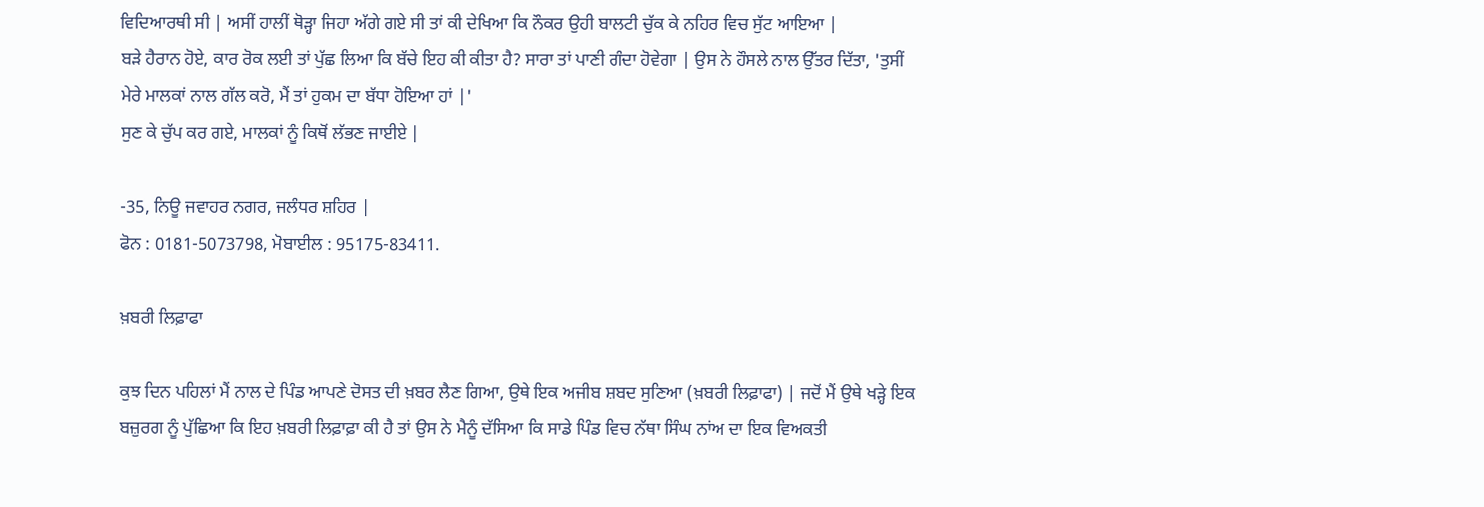ਵਿਦਿਆਰਥੀ ਸੀ | ਅਸੀਂ ਹਾਲੀਂ ਥੋੜ੍ਹਾ ਜਿਹਾ ਅੱਗੇ ਗਏ ਸੀ ਤਾਂ ਕੀ ਦੇਖਿਆ ਕਿ ਨੌਕਰ ਉਹੀ ਬਾਲਟੀ ਚੁੱਕ ਕੇ ਨਹਿਰ ਵਿਚ ਸੁੱਟ ਆਇਆ |
ਬੜੇ ਹੈਰਾਨ ਹੋਏ, ਕਾਰ ਰੋਕ ਲਈ ਤਾਂ ਪੁੱਛ ਲਿਆ ਕਿ ਬੱਚੇ ਇਹ ਕੀ ਕੀਤਾ ਹੈ? ਸਾਰਾ ਤਾਂ ਪਾਣੀ ਗੰਦਾ ਹੋਵੇਗਾ | ਉਸ ਨੇ ਹੌਸਲੇ ਨਾਲ ਉੱਤਰ ਦਿੱਤਾ, 'ਤੁਸੀਂ ਮੇਰੇ ਮਾਲਕਾਂ ਨਾਲ ਗੱਲ ਕਰੋ, ਮੈਂ ਤਾਂ ਹੁਕਮ ਦਾ ਬੱਧਾ ਹੋਇਆ ਹਾਂ |'
ਸੁਣ ਕੇ ਚੁੱਪ ਕਰ ਗਏ, ਮਾਲਕਾਂ ਨੂੰ ਕਿਥੋਂ ਲੱਭਣ ਜਾਈਏ |

-35, ਨਿਊ ਜਵਾਹਰ ਨਗਰ, ਜਲੰਧਰ ਸ਼ਹਿਰ |
ਫੋਨ : 0181-5073798, ਮੋਬਾਈਲ : 95175-83411.

ਖ਼ਬਰੀ ਲਿਫ਼ਾਫਾ

ਕੁਝ ਦਿਨ ਪਹਿਲਾਂ ਮੈਂ ਨਾਲ ਦੇ ਪਿੰਡ ਆਪਣੇ ਦੋਸਤ ਦੀ ਖ਼ਬਰ ਲੈਣ ਗਿਆ, ਉਥੇ ਇਕ ਅਜੀਬ ਸ਼ਬਦ ਸੁਣਿਆ (ਖ਼ਬਰੀ ਲਿਫ਼ਾਫਾ) | ਜਦੋਂ ਮੈਂ ਉਥੇ ਖੜ੍ਹੇ ਇਕ ਬਜ਼ੁਰਗ ਨੂੰ ਪੁੱਛਿਆ ਕਿ ਇਹ ਖ਼ਬਰੀ ਲਿਫ਼ਾਫ਼ਾ ਕੀ ਹੈ ਤਾਂ ਉਸ ਨੇ ਮੈਨੂੰ ਦੱਸਿਆ ਕਿ ਸਾਡੇ ਪਿੰਡ ਵਿਚ ਨੱਥਾ ਸਿੰਘ ਨਾਂਅ ਦਾ ਇਕ ਵਿਅਕਤੀ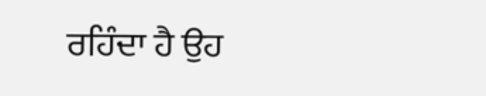ਰਹਿੰਦਾ ਹੈ ਉਹ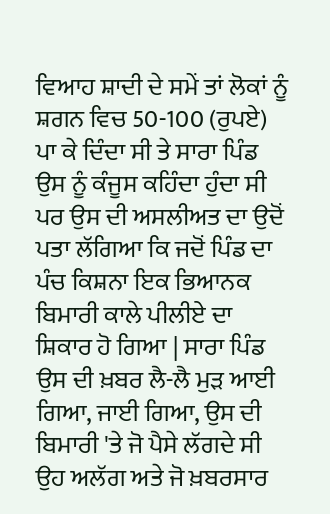ਵਿਆਹ ਸ਼ਾਦੀ ਦੇ ਸਮੇਂ ਤਾਂ ਲੋਕਾਂ ਨੂੰ ਸ਼ਗਨ ਵਿਚ 50-100 (ਰੁਪਏ) ਪਾ ਕੇ ਦਿੰਦਾ ਸੀ ਤੇ ਸਾਰਾ ਪਿੰਡ ਉਸ ਨੂੰ ਕੰਜੂਸ ਕਹਿੰਦਾ ਹੁੰਦਾ ਸੀ ਪਰ ਉਸ ਦੀ ਅਸਲੀਅਤ ਦਾ ਉਦੋਂ ਪਤਾ ਲੱਗਿਆ ਕਿ ਜਦੋਂ ਪਿੰਡ ਦਾ ਪੰਚ ਕਿਸ਼ਨਾ ਇਕ ਭਿਆਨਕ ਬਿਮਾਰੀ ਕਾਲੇ ਪੀਲੀਏ ਦਾ ਸ਼ਿਕਾਰ ਹੋ ਗਿਆ | ਸਾਰਾ ਪਿੰਡ ਉਸ ਦੀ ਖ਼ਬਰ ਲੈ-ਲੈ ਮੁੜ ਆਈ ਗਿਆ, ਜਾਈ ਗਿਆ, ਉਸ ਦੀ ਬਿਮਾਰੀ 'ਤੇ ਜੋ ਪੈਸੇ ਲੱਗਦੇ ਸੀ ਉਹ ਅਲੱਗ ਅਤੇ ਜੋ ਖ਼ਬਰਸਾਰ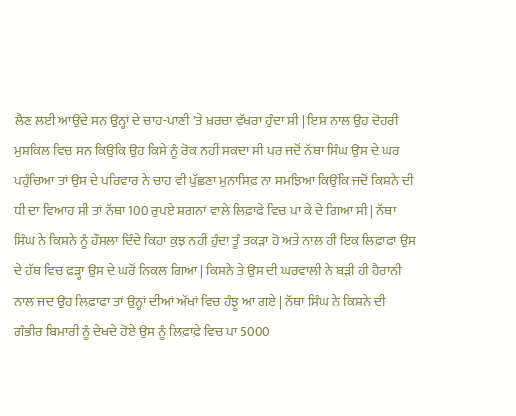ਲੈਣ ਲਈ ਆਉਂਦੇ ਸਨ ਉਨ੍ਹਾਂ ਦੇ ਚਾਹ-ਪਾਣੀ 'ਤੇ ਖ਼ਰਚਾ ਵੱਖਰਾ ਹੁੰਦਾ ਸੀ | ਇਸ ਨਾਲ ਉਹ ਦੋਹਰੀ ਮੁਸ਼ਕਿਲ ਵਿਚ ਸਨ ਕਿਉਂਕਿ ਉਹ ਕਿਸੇ ਨੂੰ ਰੋਕ ਨਹੀਂ ਸਕਦਾ ਸੀ ਪਰ ਜਦੋਂ ਨੱਥਾ ਸਿੰਘ ਉਸ ਦੇ ਘਰ ਪਹੁੰਚਿਆ ਤਾਂ ਉਸ ਦੇ ਪਰਿਵਾਰ ਨੇ ਚਾਹ ਵੀ ਪੁੱਛਣਾ ਮੁਨਾਸਿਫ਼ ਨਾ ਸਮਝਿਆ ਕਿਉਂਕਿ ਜਦੋਂ ਕਿਸ਼ਨੇ ਦੀ ਧੀ ਦਾ ਵਿਆਹ ਸੀ ਤਾਂ ਨੱਥਾ 100 ਰੁਪਏ ਸ਼ਗਨਾਂ ਵਾਲੇ ਲਿਫ਼ਾਫੇ ਵਿਚ ਪਾ ਕੇ ਦੇ ਗਿਆ ਸੀ | ਨੱਥਾ ਸਿੰਘ ਨੇ ਕਿਸ਼ਨੇ ਨੂੰ ਹੌਸਲਾ ਦਿੰਦੇ ਕਿਹਾ ਕੁਝ ਨਹੀਂ ਹੁੰਦਾ ਤੂੰ ਤਕੜਾ ਹੋ ਅਤੇ ਨਾਲ ਹੀ ਇਕ ਲਿਫ਼ਾਫਾ ਉਸ ਦੇ ਹੱਥ ਵਿਚ ਫੜ੍ਹਾ ਉਸ ਦੇ ਘਰੋਂ ਨਿਕਲ ਗਿਆ | ਕਿਸ਼ਨੇ ਤੇ ਉਸ ਦੀ ਘਰਵਾਲੀ ਨੇ ਬੜੀ ਹੀ ਹੈਰਾਨੀ ਨਾਲ ਜਦ ਉਹ ਲਿਫ਼ਾਫਾ ਤਾਂ ਉਨ੍ਹਾਂ ਦੀਆਂ ਅੱਖਾਂ ਵਿਚ ਹੰਝੂ ਆ ਗਏ | ਨੱਥਾ ਸਿੰਘ ਨੇ ਕਿਸ਼ਨੇ ਦੀ ਗੰਭੀਰ ਬਿਮਾਰੀ ਨੂੰ ਦੇਖਦੇ ਹੋਏ ਉਸ ਨੂੰ ਲਿਫ਼ਾਫ਼ੇ ਵਿਚ ਪਾ 5000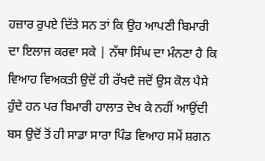ਹਜ਼ਾਰ ਰੁਪਏ ਦਿੱਤੇ ਸਨ ਤਾਂ ਕਿ ਉਹ ਆਪਣੀ ਬਿਮਾਰੀ ਦਾ ਇਲਾਜ ਕਰਵਾ ਸਕੇ | ਨੱਥਾ ਸਿੰਘ ਦਾ ਮੰਨਣਾ ਹੈ ਕਿ ਵਿਆਹ ਵਿਅਕਤੀ ਉਦੋਂ ਹੀ ਰੱਖਦੈ ਜਦੋਂ ਉਸ ਕੋਲ ਪੈਸੇ ਹੁੰਦੇ ਹਨ ਪਰ ਬਿਮਾਰੀ ਹਾਲਾਤ ਦੇਖ ਕੇ ਨਹੀਂ ਆਉਂਦੀ ਬਸ ਉਦੋਂ ਤੋਂ ਹੀ ਸਾਡਾ ਸਾਰਾ ਪਿੰਡ ਵਿਆਹ ਸਮੇਂ ਸ਼ਗਨ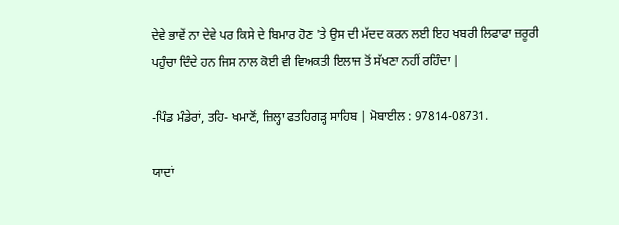ਦੇਵੇ ਭਾਵੇਂ ਨਾ ਦੇਵੇ ਪਰ ਕਿਸੇ ਦੇ ਬਿਮਾਰ ਹੋਣ 'ਤੇ ਉਸ ਦੀ ਮੱਦਦ ਕਰਨ ਲਈ ਇਹ ਖਬਰੀ ਲਿਫਾਫਾ ਜ਼ਰੂਰੀ ਪਹੁੰਚਾ ਦਿੰਦੇ ਹਨ ਜਿਸ ਨਾਲ ਕੋਈ ਵੀ ਵਿਅਕਤੀ ਇਲਾਜ ਤੋਂ ਸੱਖਣਾ ਨਹੀਂ ਰਹਿੰਦਾ |

-ਪਿੰਡ ਮੰਡੇਰਾਂ, ਤਹਿ- ਖਮਾਣੋਂ, ਜ਼ਿਲ੍ਹਾ ਫਤਹਿਗੜ੍ਹ ਸਾਹਿਬ | ਮੋਬਾਈਲ : 97814-08731.

ਯਾਦਾਂ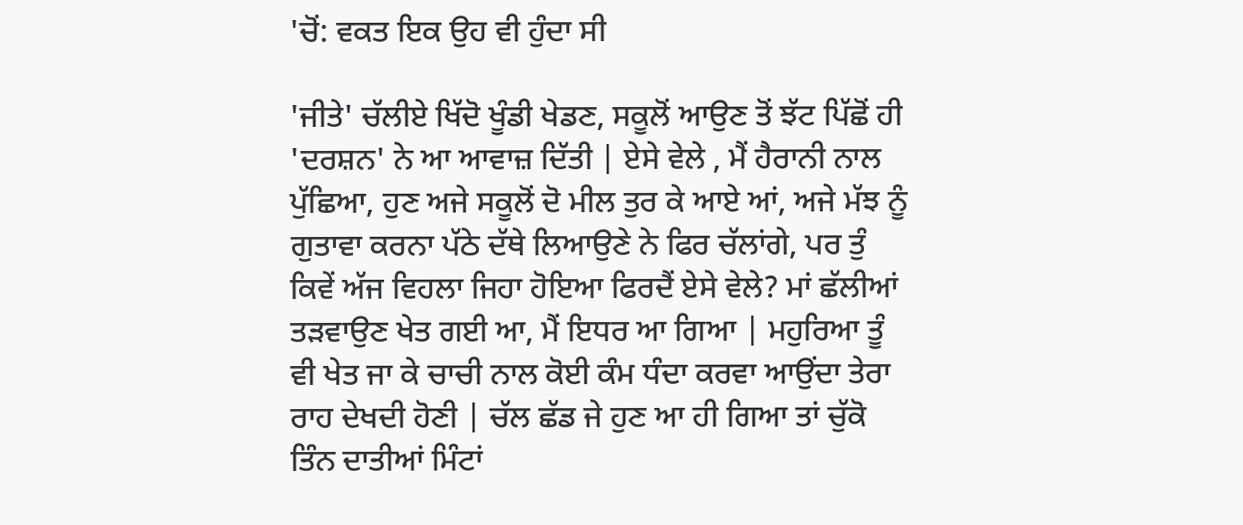'ਚੋਂ: ਵਕਤ ਇਕ ਉਹ ਵੀ ਹੁੰਦਾ ਸੀ

'ਜੀਤੇ' ਚੱਲੀਏ ਖਿੱਦੋ ਖੂੰਡੀ ਖੇਡਣ, ਸਕੂਲੋਂ ਆਉਣ ਤੋਂ ਝੱਟ ਪਿੱਛੋਂ ਹੀ 'ਦਰਸ਼ਨ' ਨੇ ਆ ਆਵਾਜ਼ ਦਿੱਤੀ | ਏਸੇ ਵੇਲੇ , ਮੈਂ ਹੈਰਾਨੀ ਨਾਲ ਪੁੱਛਿਆ, ਹੁਣ ਅਜੇ ਸਕੂਲੋਂ ਦੋ ਮੀਲ ਤੁਰ ਕੇ ਆਏ ਆਂ, ਅਜੇ ਮੱਝ ਨੂੰ ਗੁਤਾਵਾ ਕਰਨਾ ਪੱਠੇ ਦੱਥੇ ਲਿਆਉਣੇ ਨੇ ਫਿਰ ਚੱਲਾਂਗੇ, ਪਰ ਤੁੰ ਕਿਵੇਂ ਅੱਜ ਵਿਹਲਾ ਜਿਹਾ ਹੋਇਆ ਫਿਰਦੈਂ ਏਸੇ ਵੇਲੇ? ਮਾਂ ਛੱਲੀਆਂ ਤੜਵਾਉਣ ਖੇਤ ਗਈ ਆ, ਮੈਂ ਇਧਰ ਆ ਗਿਆ | ਮਹੁਰਿਆ ਤੂੰ ਵੀ ਖੇਤ ਜਾ ਕੇ ਚਾਚੀ ਨਾਲ ਕੋਈ ਕੰਮ ਧੰਦਾ ਕਰਵਾ ਆਉਂਦਾ ਤੇਰਾ ਰਾਹ ਦੇਖਦੀ ਹੋਣੀ | ਚੱਲ ਛੱਡ ਜੇ ਹੁਣ ਆ ਹੀ ਗਿਆ ਤਾਂ ਚੁੱਕੋ ਤਿੰਨ ਦਾਤੀਆਂ ਮਿੰਟਾਂ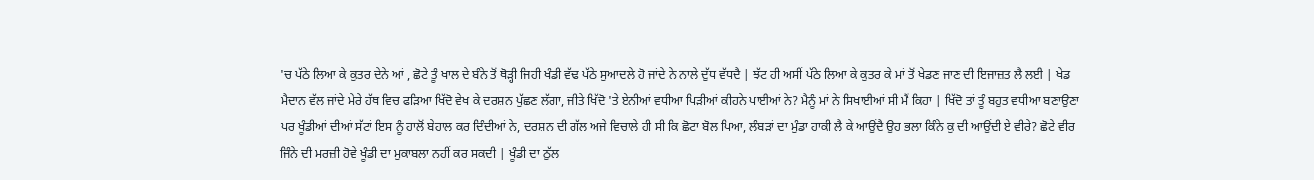'ਚ ਪੱਠੇ ਲਿਆ ਕੇ ਕੁਤਰ ਦੇਨੇ ਆਂ , ਛੋਟੇ ਤੂੰ ਖਾਲ ਦੇ ਬੰਨੇ ਤੋਂ ਥੋੜ੍ਹੀ ਜਿਹੀ ਖੰਡੀ ਵੱਢ ਪੱਠੇ ਸੁਆਦਲੇ ਹੋ ਜਾਂਦੇ ਨੇ ਨਾਲੇ ਦੁੱਧ ਵੱਧਦੈ | ਝੱਟ ਹੀ ਅਸੀਂ ਪੱਠੇ ਲਿਆ ਕੇ ਕੁਤਰ ਕੇ ਮਾਂ ਤੋਂ ਖੇਡਣ ਜਾਣ ਦੀ ਇਜਾਜ਼ਤ ਲੈ ਲਈ | ਖੇਡ ਮੈਦਾਨ ਵੱਲ ਜਾਂਦੇ ਮੇਰੇ ਹੱਥ ਵਿਚ ਫੜਿਆ ਖਿੱਦੋ ਵੇਖ ਕੇ ਦਰਸ਼ਨ ਪੁੱਛਣ ਲੱਗਾ, ਜੀਤੇ ਖਿੱਦੋ 'ਤੇ ਏਨੀਆਂ ਵਧੀਆ ਪਿੜੀਆਂ ਕੀਹਨੇ ਪਾਈਆਂ ਨੇ? ਮੈਨੂੰ ਮਾਂ ਨੇ ਸਿਖਾਈਆਂ ਸੀ ਮੈਂ ਕਿਹਾ | ਖਿੱਦੋ ਤਾਂ ਤੂੰ ਬਹੁਤ ਵਧੀਆ ਬਣਾਉਣਾ ਪਰ ਖੂੰਡੀਆਂ ਦੀਆਂ ਸੱਟਾਂ ਇਸ ਨੂੰ ਹਾਲੋਂ ਬੇਹਾਲ ਕਰ ਦਿੰਦੀਆਂ ਨੇ, ਦਰਸ਼ਨ ਦੀ ਗੱਲ ਅਜੇ ਵਿਚਾਲੇ ਹੀ ਸੀ ਕਿ ਛੋਟਾ ਬੋਲ ਪਿਆ, ਲੰਬੜਾਂ ਦਾ ਮੁੰਡਾ ਹਾਕੀ ਲੈ ਕੇ ਆਉਂਦੈ ਉਹ ਭਲਾ ਕਿੰਨੇ ਕੁ ਦੀ ਆਉਂਦੀ ਏ ਵੀਰੇ? ਛੋਟੇ ਵੀਰ ਜਿੰਨੇ ਦੀ ਮਰਜ਼ੀ ਹੋਵੇ ਖੂੰਡੀ ਦਾ ਮੁਕਾਬਲਾ ਨਹੀਂ ਕਰ ਸਕਦੀ | ਖੂੰਡੀ ਦਾ ਠੁੱਲ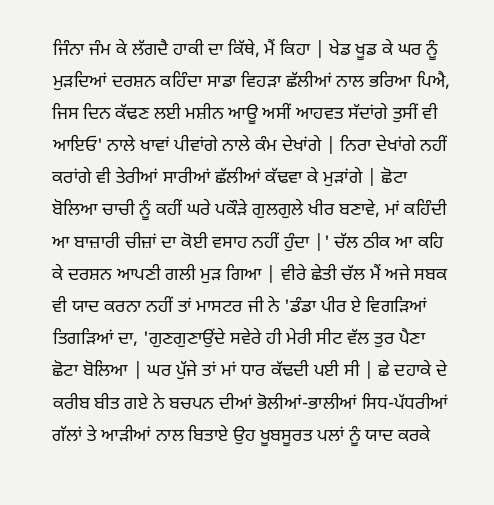ਜਿੰਨਾ ਜੰਮ ਕੇ ਲੱਗਦੈ ਹਾਕੀ ਦਾ ਕਿੱਥੇ, ਮੈਂ ਕਿਹਾ | ਖੇਡ ਖੂਡ ਕੇ ਘਰ ਨੂੰ ਮੁੜਦਿਆਂ ਦਰਸ਼ਨ ਕਹਿੰਦਾ ਸਾਡਾ ਵਿਹੜਾ ਛੱਲੀਆਂ ਨਾਲ ਭਰਿਆ ਪਿਐ, ਜਿਸ ਦਿਨ ਕੱਢਣ ਲਈ ਮਸ਼ੀਨ ਆਊ ਅਸੀਂ ਆਹਵਤ ਸੱਦਾਂਗੇ ਤੁਸੀਂ ਵੀ ਆਇਓ' ਨਾਲੇ ਖਾਵਾਂ ਪੀਵਾਂਗੇ ਨਾਲੇ ਕੰਮ ਦੇਖਾਂਗੇ | ਨਿਰਾ ਦੇਖਾਂਗੇ ਨਹੀਂ ਕਰਾਂਗੇ ਵੀ ਤੇਰੀਆਂ ਸਾਰੀਆਂ ਛੱਲੀਆਂ ਕੱਢਵਾ ਕੇ ਮੁੜਾਂਗੇ | ਛੋਟਾ ਬੋਲਿਆ ਚਾਚੀ ਨੂੰ ਕਹੀਂ ਘਰੇ ਪਕੌੜੇ ਗੁਲਗੁਲੇ ਖੀਰ ਬਣਾਵੇ, ਮਾਂ ਕਹਿੰਦੀ ਆ ਬਾਜ਼ਾਰੀ ਚੀਜ਼ਾਂ ਦਾ ਕੋਈ ਵਸਾਹ ਨਹੀਂ ਹੁੰਦਾ |' ਚੱਲ ਠੀਕ ਆ ਕਹਿ ਕੇ ਦਰਸ਼ਨ ਆਪਣੀ ਗਲੀ ਮੁੜ ਗਿਆ | ਵੀਰੇ ਛੇਤੀ ਚੱਲ ਮੈਂ ਅਜੇ ਸਬਕ ਵੀ ਯਾਦ ਕਰਨਾ ਨਹੀਂ ਤਾਂ ਮਾਸਟਰ ਜੀ ਨੇ 'ਡੰਡਾ ਪੀਰ ਏ ਵਿਗੜਿਆਂ ਤਿਗੜਿਆਂ ਦਾ, 'ਗੁਣਗੁਣਾਉਂਦੇ ਸਵੇਰੇ ਹੀ ਮੇਰੀ ਸੀਟ ਵੱਲ ਤੁਰ ਪੈਣਾ ਛੋਟਾ ਬੋਲਿਆ | ਘਰ ਪੁੱਜੇ ਤਾਂ ਮਾਂ ਧਾਰ ਕੱਢਦੀ ਪਈ ਸੀ | ਛੇ ਦਹਾਕੇ ਦੇ ਕਰੀਬ ਬੀਤ ਗਏ ਨੇ ਬਚਪਨ ਦੀਆਂ ਭੋਲੀਆਂ-ਭਾਲੀਆਂ ਸਿਧ-ਪੱਧਰੀਆਂ ਗੱਲਾਂ ਤੇ ਆੜੀਆਂ ਨਾਲ ਬਿਤਾਏ ਉਹ ਖੂਬਸੂਰਤ ਪਲਾਂ ਨੂੰ ਯਾਦ ਕਰਕੇ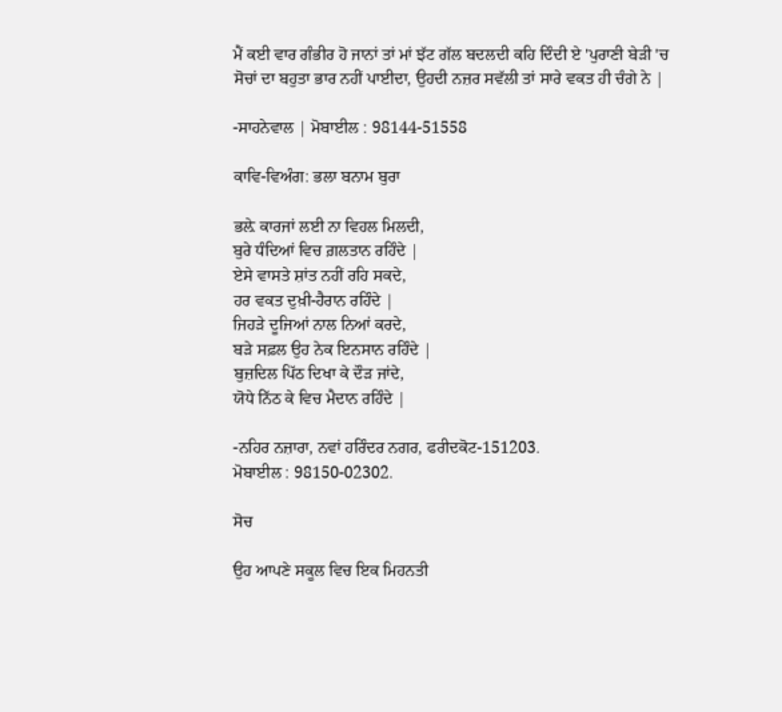ਮੈਂ ਕਈ ਵਾਰ ਗੰਭੀਰ ਹੋ ਜਾਨਾਂ ਤਾਂ ਮਾਂ ਝੱਟ ਗੱਲ ਬਦਲਦੀ ਕਹਿ ਦਿੰਦੀ ਏ 'ਪੁਰਾਣੀ ਬੇੜੀ 'ਚ ਸੋਚਾਂ ਦਾ ਬਹੁਤਾ ਭਾਰ ਨਹੀਂ ਪਾਈਦਾ, ਉਹਦੀ ਨਜ਼ਰ ਸਵੱਲੀ ਤਾਂ ਸਾਰੇ ਵਕਤ ਹੀ ਚੰਗੇ ਨੇ |

-ਸਾਹਨੇਵਾਲ | ਮੋਬਾਈਲ : 98144-51558

ਕਾਵਿ-ਵਿਅੰਗ: ਭਲਾ ਬਨਾਮ ਬੁਰਾ

ਭਲ਼ੇ ਕਾਰਜਾਂ ਲਈ ਨਾ ਵਿਹਲ ਮਿਲਦੀ,
ਬੁਰੇ ਧੰਦਿਆਂ ਵਿਚ ਗ਼ਲਤਾਨ ਰਹਿੰਦੇ |
ਏਸੇ ਵਾਸਤੇ ਸ਼ਾਂਤ ਨਹੀਂ ਰਹਿ ਸਕਦੇ,
ਹਰ ਵਕਤ ਦੁਖ਼ੀ-ਹੈਰਾਨ ਰਹਿੰਦੇ |
ਜਿਹੜੇ ਦੂਜਿਆਂ ਨਾਲ ਨਿਆਂ ਕਰਦੇ,
ਬੜੇ ਸਫ਼ਲ ਉਹ ਨੇਕ ਇਨਸਾਨ ਰਹਿੰਦੇ |
ਬੁਜ਼ਦਿਲ ਪਿੱਠ ਦਿਖਾ ਕੇ ਦੌੜ ਜਾਂਦੇ,
ਯੋਧੇ ਨਿੱਠ ਕੇ ਵਿਚ ਮੈਦਾਨ ਰਹਿੰਦੇ |

-ਨਹਿਰ ਨਜ਼ਾਰਾ, ਨਵਾਂ ਹਰਿੰਦਰ ਨਗਰ, ਫਰੀਦਕੋਟ-151203.
ਮੋਬਾਈਲ : 98150-02302.

ਸੋਚ

ਉਹ ਆਪਣੇ ਸਕੂਲ ਵਿਚ ਇਕ ਮਿਹਨਤੀ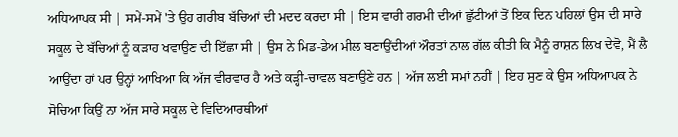ਅਧਿਆਪਕ ਸੀ | ਸਮੇਂ-ਸਮੇਂ 'ਤੇ ਉਹ ਗਰੀਬ ਬੱਚਿਆਂ ਦੀ ਮਦਦ ਕਰਦਾ ਸੀ | ਇਸ ਵਾਰੀ ਗਰਮੀ ਦੀਆਂ ਛੁੱਟੀਆਂ ਤੋਂ ਇਕ ਦਿਨ ਪਹਿਲਾਂ ਉਸ ਦੀ ਸਾਰੇ ਸਕੂਲ ਦੇ ਬੱਚਿਆਂ ਨੂੰ ਕੜਾਹ ਖਵਾਉਣ ਦੀ ਇੱਛਾ ਸੀ | ਉਸ ਨੇ ਮਿਡ-ਡੇਅ ਮੀਲ ਬਣਾਉਂਦੀਆਂ ਔਰਤਾਂ ਨਾਲ ਗੱਲ ਕੀਤੀ ਕਿ ਮੈਨੂੰ ਰਾਸ਼ਨ ਲਿਖ ਦੇਵੋ, ਮੈਂ ਲੈ ਆਉਂਦਾ ਹਾਂ ਪਰ ਉਨ੍ਹਾਂ ਆਖਿਆ ਕਿ ਅੱਜ ਵੀਰਵਾਰ ਹੈ ਅਤੇ ਕੜ੍ਹੀ-ਚਾਵਲ ਬਣਾਉਣੇ ਹਨ | ਅੱਜ ਲਈ ਸਮਾਂ ਨਹੀਂ | ਇਹ ਸੁਣ ਕੇ ਉਸ ਅਧਿਆਪਕ ਨੇ ਸੋਚਿਆ ਕਿਉਂ ਨਾ ਅੱਜ ਸਾਰੇ ਸਕੂਲ ਦੇ ਵਿਦਿਆਰਥੀਆਂ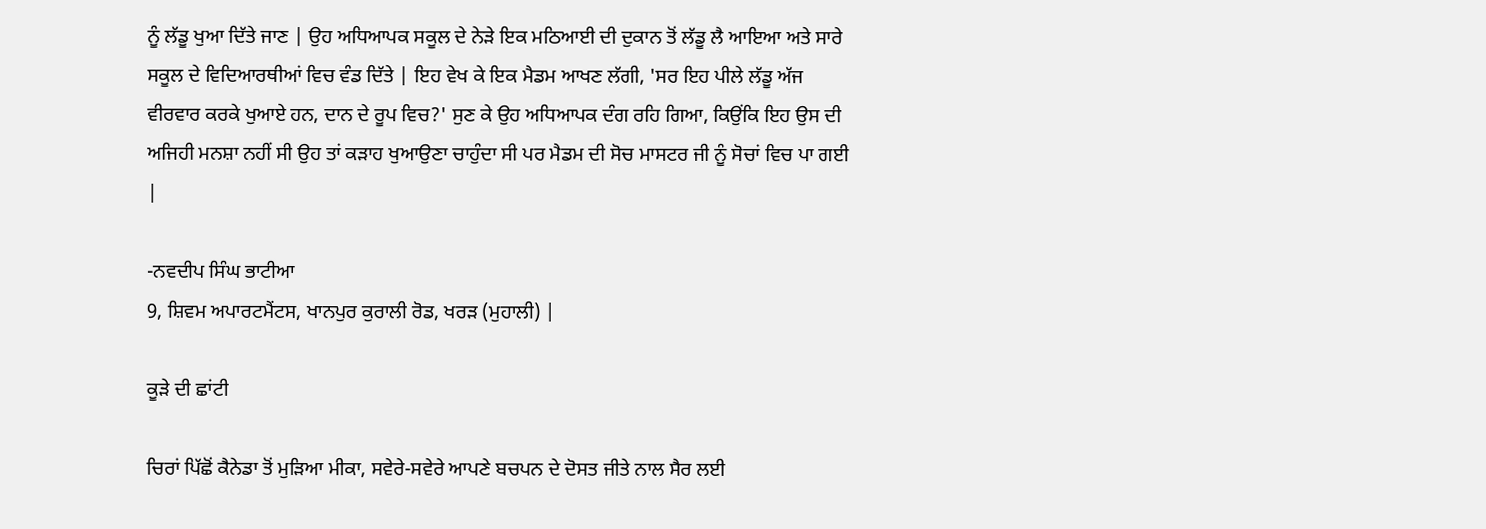ਨੂੰ ਲੱਡੂ ਖੁਆ ਦਿੱਤੇ ਜਾਣ | ਉਹ ਅਧਿਆਪਕ ਸਕੂਲ ਦੇ ਨੇੜੇ ਇਕ ਮਠਿਆਈ ਦੀ ਦੁਕਾਨ ਤੋਂ ਲੱਡੂ ਲੈ ਆਇਆ ਅਤੇ ਸਾਰੇ ਸਕੂਲ ਦੇ ਵਿਦਿਆਰਥੀਆਂ ਵਿਚ ਵੰਡ ਦਿੱਤੇ | ਇਹ ਵੇਖ ਕੇ ਇਕ ਮੈਡਮ ਆਖਣ ਲੱਗੀ, 'ਸਰ ਇਹ ਪੀਲੇ ਲੱਡੂ ਅੱਜ ਵੀਰਵਾਰ ਕਰਕੇ ਖੁਆਏ ਹਨ, ਦਾਨ ਦੇ ਰੂਪ ਵਿਚ?' ਸੁਣ ਕੇ ਉਹ ਅਧਿਆਪਕ ਦੰਗ ਰਹਿ ਗਿਆ, ਕਿਉਂਕਿ ਇਹ ਉਸ ਦੀ ਅਜਿਹੀ ਮਨਸ਼ਾ ਨਹੀਂ ਸੀ ਉਹ ਤਾਂ ਕੜਾਹ ਖੁਆਉਣਾ ਚਾਹੁੰਦਾ ਸੀ ਪਰ ਮੈਡਮ ਦੀ ਸੋਚ ਮਾਸਟਰ ਜੀ ਨੂੰ ਸੋਚਾਂ ਵਿਚ ਪਾ ਗਈ |

-ਨਵਦੀਪ ਸਿੰਘ ਭਾਟੀਆ
9, ਸ਼ਿਵਮ ਅਪਾਰਟਮੈਂਟਸ, ਖਾਨਪੁਰ ਕੁਰਾਲੀ ਰੋਡ, ਖਰੜ (ਮੁਹਾਲੀ) |

ਕੂੜੇ ਦੀ ਛਾਂਟੀ

ਚਿਰਾਂ ਪਿੱਛੋਂ ਕੈਨੇਡਾ ਤੋਂ ਮੁੜਿਆ ਮੀਕਾ, ਸਵੇਰੇ-ਸਵੇਰੇ ਆਪਣੇ ਬਚਪਨ ਦੇ ਦੋਸਤ ਜੀਤੇ ਨਾਲ ਸੈਰ ਲਈ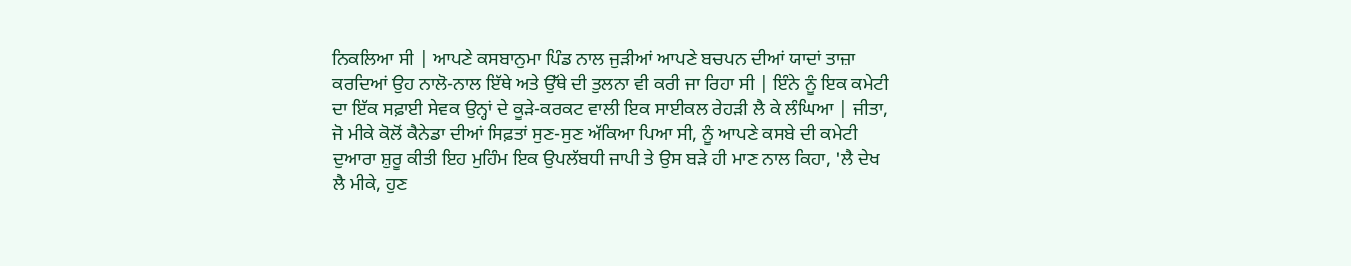ਨਿਕਲਿਆ ਸੀ | ਆਪਣੇ ਕਸਬਾਨੁਮਾ ਪਿੰਡ ਨਾਲ ਜੁੜੀਆਂ ਆਪਣੇ ਬਚਪਨ ਦੀਆਂ ਯਾਦਾਂ ਤਾਜ਼ਾ ਕਰਦਿਆਂ ਉਹ ਨਾਲੋ-ਨਾਲ ਇੱਥੇ ਅਤੇ ਉੱਥੇ ਦੀ ਤੁਲਨਾ ਵੀ ਕਰੀ ਜਾ ਰਿਹਾ ਸੀ | ਇੰਨੇ ਨੂੰ ਇਕ ਕਮੇਟੀ ਦਾ ਇੱਕ ਸਫ਼ਾਈ ਸੇਵਕ ਉਨ੍ਹਾਂ ਦੇ ਕੂੜੇ-ਕਰਕਟ ਵਾਲੀ ਇਕ ਸਾਈਕਲ ਰੇਹੜੀ ਲੈ ਕੇ ਲੰਘਿਆ | ਜੀਤਾ, ਜੋ ਮੀਕੇ ਕੋਲੋਂ ਕੈਨੇਡਾ ਦੀਆਂ ਸਿਫ਼ਤਾਂ ਸੁਣ-ਸੁਣ ਅੱਕਿਆ ਪਿਆ ਸੀ, ਨੂੰ ਆਪਣੇ ਕਸਬੇ ਦੀ ਕਮੇਟੀ ਦੁਆਰਾ ਸ਼ੁਰੂ ਕੀਤੀ ਇਹ ਮੁਹਿੰਮ ਇਕ ਉਪਲੱਬਧੀ ਜਾਪੀ ਤੇ ਉਸ ਬੜੇ ਹੀ ਮਾਣ ਨਾਲ ਕਿਹਾ, 'ਲੈ ਦੇਖ ਲੈ ਮੀਕੇ, ਹੁਣ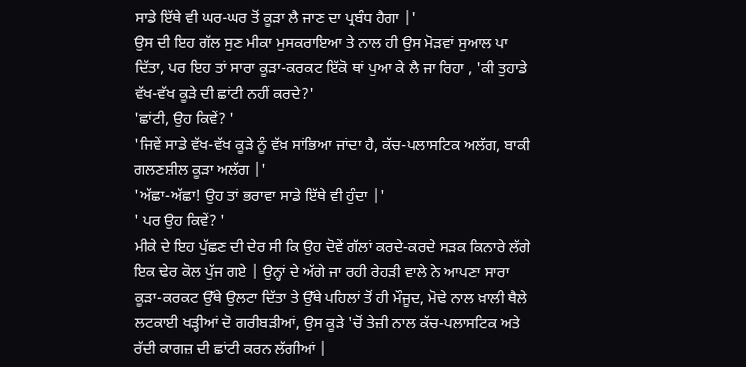ਸਾਡੇ ਇੱਥੇ ਵੀ ਘਰ-ਘਰ ਤੋਂ ਕੂੜਾ ਲੈ ਜਾਣ ਦਾ ਪ੍ਰਬੰਧ ਹੈਗਾ |'
ਉਸ ਦੀ ਇਹ ਗੱਲ ਸੁਣ ਮੀਕਾ ਮੁਸਕਰਾਇਆ ਤੇ ਨਾਲ ਹੀ ਉਸ ਮੋੜਵਾਂ ਸੁਆਲ ਪਾ ਦਿੱਤਾ, ਪਰ ਇਹ ਤਾਂ ਸਾਰਾ ਕੂੜਾ-ਕਰਕਟ ਇੱਕੋ ਥਾਂ ਪੁਆ ਕੇ ਲੈ ਜਾ ਰਿਹਾ , 'ਕੀ ਤੁਹਾਡੇ ਵੱਖ-ਵੱਖ ਕੂੜੇ ਦੀ ਛਾਂਟੀ ਨਹੀਂ ਕਰਦੇ?'
'ਛਾਂਟੀ, ਉਹ ਕਿਵੇਂ? '
'ਜਿਵੇਂ ਸਾਡੇ ਵੱਖ-ਵੱਖ ਕੂੜੇ ਨੂੰ ਵੱਖ਼ ਸਾਂਭਿਆ ਜਾਂਦਾ ਹੈ, ਕੱਚ-ਪਲਾਸਟਿਕ ਅਲੱਗ, ਬਾਕੀ ਗਲਣਸ਼ੀਲ ਕੂੜਾ ਅਲੱਗ |'
'ਅੱਛਾ-ਅੱਛਾ! ਉਹ ਤਾਂ ਭਰਾਵਾ ਸਾਡੇ ਇੱਥੇ ਵੀ ਹੁੰਦਾ |'
' ਪਰ ਉਹ ਕਿਵੇਂ? '
ਮੀਕੇ ਦੇ ਇਹ ਪੁੱਛਣ ਦੀ ਦੇਰ ਸੀ ਕਿ ਉਹ ਦੋਵੇਂ ਗੱਲਾਂ ਕਰਦੇ-ਕਰਦੇ ਸੜਕ ਕਿਨਾਰੇ ਲੱਗੇ ਇਕ ਢੇਰ ਕੋਲ ਪੁੱਜ ਗਏ | ਉਨ੍ਹਾਂ ਦੇ ਅੱਗੇ ਜਾ ਰਹੀ ਰੇਹੜੀ ਵਾਲੇ ਨੇ ਆਪਣਾ ਸਾਰਾ ਕੂੜਾ-ਕਰਕਟ ਉੱਥੇ ਉਲਟਾ ਦਿੱਤਾ ਤੇ ਉੱਥੇ ਪਹਿਲਾਂ ਤੋਂ ਹੀ ਮੌਜੂਦ, ਮੋਢੇ ਨਾਲ ਖ਼ਾਲੀ ਥੈਲੇ ਲਟਕਾਈ ਖੜ੍ਹੀਆਂ ਦੋ ਗਰੀਬੜੀਆਂ, ਉਸ ਕੂੜੇ 'ਚੋਂ ਤੇਜ਼ੀ ਨਾਲ ਕੱਚ-ਪਲਾਸਟਿਕ ਅਤੇ ਰੱਦੀ ਕਾਗਜ਼ ਦੀ ਛਾਂਟੀ ਕਰਨ ਲੱਗੀਆਂ |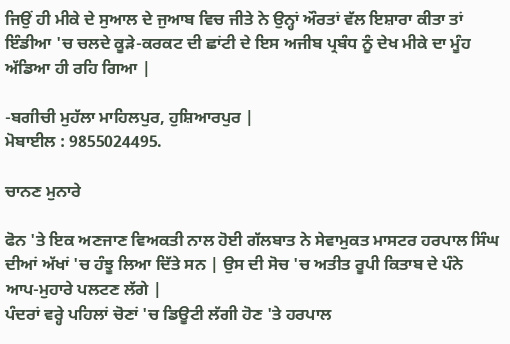ਜਿਉਂ ਹੀ ਮੀਕੇ ਦੇ ਸੁਆਲ ਦੇ ਜੁਆਬ ਵਿਚ ਜੀਤੇ ਨੇ ਉਨ੍ਹਾਂ ਔਰਤਾਂ ਵੱਲ ਇਸ਼ਾਰਾ ਕੀਤਾ ਤਾਂ ਇੰਡੀਆ 'ਚ ਚਲਦੇ ਕੂੜੇ-ਕਰਕਟ ਦੀ ਛਾਂਟੀ ਦੇ ਇਸ ਅਜੀਬ ਪ੍ਰਬੰਧ ਨੂੰ ਦੇਖ ਮੀਕੇ ਦਾ ਮੂੰਹ ਅੱਡਿਆ ਹੀ ਰਹਿ ਗਿਆ |

-ਬਗੀਚੀ ਮੁਹੱਲਾ ਮਾਹਿਲਪੁਰ, ਹੁਸ਼ਿਆਰਪੁਰ |
ਮੋਬਾਈਲ : 9855024495.

ਚਾਨਣ ਮੁਨਾਰੇ

ਫੋਨ 'ਤੇ ਇਕ ਅਣਜਾਣ ਵਿਅਕਤੀ ਨਾਲ ਹੋਈ ਗੱਲਬਾਤ ਨੇ ਸੇਵਾਮੁਕਤ ਮਾਸਟਰ ਹਰਪਾਲ ਸਿੰਘ ਦੀਆਂ ਅੱਖਾਂ 'ਚ ਹੰਝੂ ਲਿਆ ਦਿੱਤੇ ਸਨ | ਉਸ ਦੀ ਸੋਚ 'ਚ ਅਤੀਤ ਰੂਪੀ ਕਿਤਾਬ ਦੇ ਪੰਨੇ ਆਪ-ਮੁਹਾਰੇ ਪਲਟਣ ਲੱਗੇ |
ਪੰਦਰਾਂ ਵਰ੍ਹੇ ਪਹਿਲਾਂ ਚੋਣਾਂ 'ਚ ਡਿਊਟੀ ਲੱਗੀ ਹੋਣ 'ਤੇ ਹਰਪਾਲ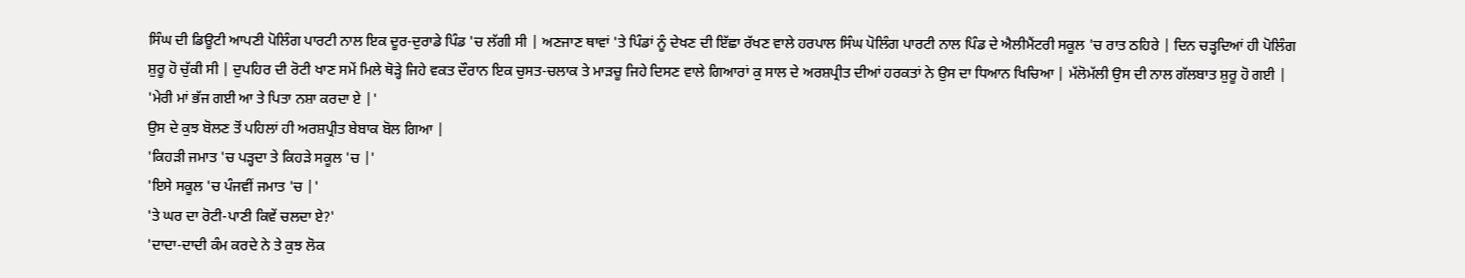ਸਿੰਘ ਦੀ ਡਿਊਟੀ ਆਪਣੀ ਪੋਲਿੰਗ ਪਾਰਟੀ ਨਾਲ ਇਕ ਦੂਰ-ਦੁਰਾਡੇ ਪਿੰਡ 'ਚ ਲੱਗੀ ਸੀ | ਅਣਜਾਣ ਥਾਵਾਂ 'ਤੇ ਪਿੰਡਾਂ ਨੂੰ ਦੇਖਣ ਦੀ ਇੱਛਾ ਰੱਖਣ ਵਾਲੇ ਹਰਪਾਲ ਸਿੰਘ ਪੋਲਿੰਗ ਪਾਰਟੀ ਨਾਲ ਪਿੰਡ ਦੇ ਐਲੀਮੈਂਟਰੀ ਸਕੂਲ 'ਚ ਰਾਤ ਠਹਿਰੇ | ਦਿਨ ਚੜ੍ਹਦਿਆਂ ਹੀ ਪੋਲਿੰਗ ਸ਼ੁਰੂ ਹੋ ਚੁੱਕੀ ਸੀ | ਦੁਪਹਿਰ ਦੀ ਰੋਟੀ ਖਾਣ ਸਮੇਂ ਮਿਲੇ ਥੋੜ੍ਹੇ ਜਿਹੇ ਵਕਤ ਦੌਰਾਨ ਇਕ ਚੁਸਤ-ਚਲਾਕ ਤੇ ਮਾੜਚੂ ਜਿਹੇ ਦਿਸਣ ਵਾਲੇ ਗਿਆਰਾਂ ਕੁ ਸਾਲ ਦੇ ਅਰਸ਼ਪ੍ਰੀਤ ਦੀਆਂ ਹਰਕਤਾਂ ਨੇ ਉਸ ਦਾ ਧਿਆਨ ਖਿਚਿਆ | ਮੱਲੋਮੱਲੀ ਉਸ ਦੀ ਨਾਲ ਗੱਲਬਾਤ ਸ਼ੁਰੂ ਹੋ ਗਈ |
'ਮੇਰੀ ਮਾਂ ਭੱਜ ਗਈ ਆ ਤੇ ਪਿਤਾ ਨਸ਼ਾ ਕਰਦਾ ਏ |'
ਉਸ ਦੇ ਕੁਝ ਬੋਲਣ ਤੋਂ ਪਹਿਲਾਂ ਹੀ ਅਰਸ਼ਪ੍ਰੀਤ ਬੇਬਾਕ ਬੋਲ ਗਿਆ |
'ਕਿਹੜੀ ਜਮਾਤ 'ਚ ਪੜ੍ਹਦਾ ਤੇ ਕਿਹੜੇ ਸਕੂਲ 'ਚ |'
'ਇਸੇ ਸਕੂਲ 'ਚ ਪੰਜਵੀਂ ਜਮਾਤ 'ਚ |'
'ਤੇ ਘਰ ਦਾ ਰੋਟੀ-ਪਾਣੀ ਕਿਵੇਂ ਚਲਦਾ ਏ?'
'ਦਾਦਾ-ਦਾਦੀ ਕੰਮ ਕਰਦੇ ਨੇ ਤੇ ਕੁਝ ਲੋਕ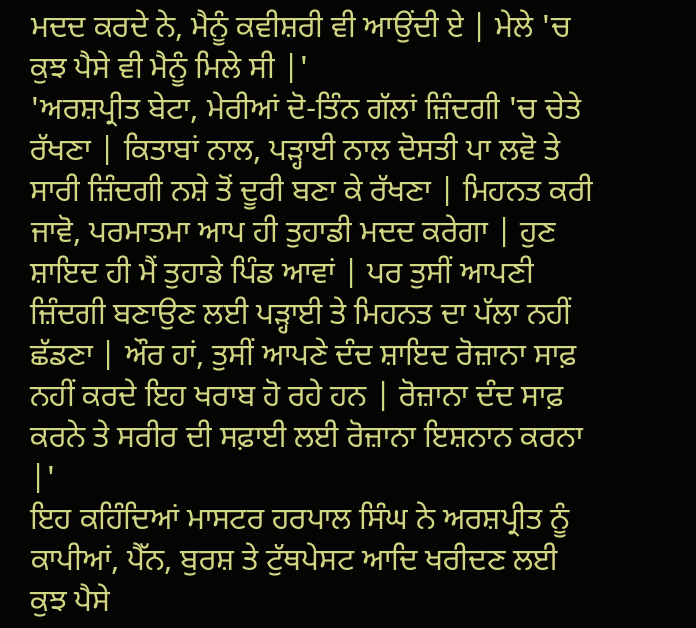ਮਦਦ ਕਰਦੇ ਨੇ, ਮੈਨੂੰ ਕਵੀਸ਼ਰੀ ਵੀ ਆਉਂਦੀ ਏ | ਮੇਲੇ 'ਚ ਕੁਝ ਪੈਸੇ ਵੀ ਮੈਨੂੰ ਮਿਲੇ ਸੀ |'
'ਅਰਸ਼ਪ੍ਰੀਤ ਬੇਟਾ, ਮੇਰੀਆਂ ਦੋ-ਤਿੰਨ ਗੱਲਾਂ ਜ਼ਿੰਦਗੀ 'ਚ ਚੇਤੇ ਰੱਖਣਾ | ਕਿਤਾਬਾਂ ਨਾਲ, ਪੜ੍ਹਾਈ ਨਾਲ ਦੋਸਤੀ ਪਾ ਲਵੋ ਤੇ ਸਾਰੀ ਜ਼ਿੰਦਗੀ ਨਸ਼ੇ ਤੋਂ ਦੂਰੀ ਬਣਾ ਕੇ ਰੱਖਣਾ | ਮਿਹਨਤ ਕਰੀ ਜਾਵੋ, ਪਰਮਾਤਮਾ ਆਪ ਹੀ ਤੁਹਾਡੀ ਮਦਦ ਕਰੇਗਾ | ਹੁਣ ਸ਼ਾਇਦ ਹੀ ਮੈਂ ਤੁਹਾਡੇ ਪਿੰਡ ਆਵਾਂ | ਪਰ ਤੁਸੀਂ ਆਪਣੀ ਜ਼ਿੰਦਗੀ ਬਣਾਉਣ ਲਈ ਪੜ੍ਹਾਈ ਤੇ ਮਿਹਨਤ ਦਾ ਪੱਲਾ ਨਹੀਂ ਛੱਡਣਾ | ਔਰ ਹਾਂ, ਤੁਸੀਂ ਆਪਣੇ ਦੰਦ ਸ਼ਾਇਦ ਰੋਜ਼ਾਨਾ ਸਾਫ਼ ਨਹੀਂ ਕਰਦੇ ਇਹ ਖਰਾਬ ਹੋ ਰਹੇ ਹਨ | ਰੋਜ਼ਾਨਾ ਦੰਦ ਸਾਫ਼ ਕਰਨੇ ਤੇ ਸਰੀਰ ਦੀ ਸਫ਼ਾਈ ਲਈ ਰੋਜ਼ਾਨਾ ਇਸ਼ਨਾਨ ਕਰਨਾ |'
ਇਹ ਕਹਿੰਦਿਆਂ ਮਾਸਟਰ ਹਰਪਾਲ ਸਿੰਘ ਨੇ ਅਰਸ਼ਪ੍ਰੀਤ ਨੂੰ ਕਾਪੀਆਂ, ਪੈੱਨ, ਬੁਰਸ਼ ਤੇ ਟੁੱਥਪੇਸਟ ਆਦਿ ਖਰੀਦਣ ਲਈ ਕੁਝ ਪੈਸੇ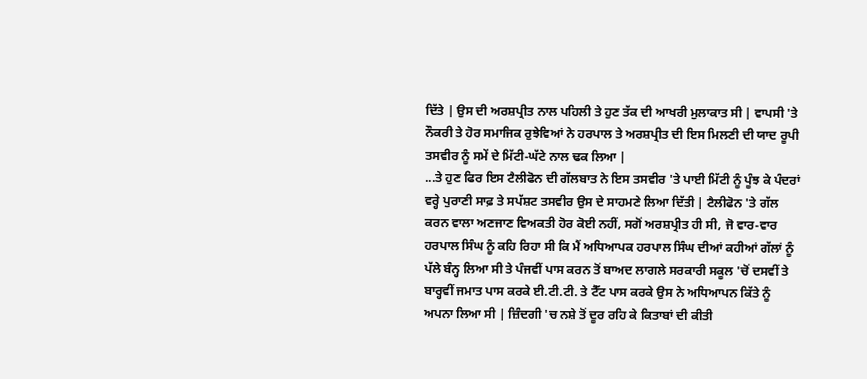ਦਿੱਤੇ | ਉਸ ਦੀ ਅਰਸ਼ਪ੍ਰੀਤ ਨਾਲ ਪਹਿਲੀ ਤੇ ਹੁਣ ਤੱਕ ਦੀ ਆਖਰੀ ਮੁਲਾਕਾਤ ਸੀ | ਵਾਪਸੀ 'ਤੇ ਨੌਕਰੀ ਤੇ ਹੋਰ ਸਮਾਜਿਕ ਰੁਝੇਵਿਆਂ ਨੇ ਹਰਪਾਲ ਤੇ ਅਰਸ਼ਪ੍ਰੀਤ ਦੀ ਇਸ ਮਿਲਣੀ ਦੀ ਯਾਦ ਰੂਪੀ ਤਸਵੀਰ ਨੂੰ ਸਮੇਂ ਦੇ ਮਿੱਟੀ-ਘੱਟੇ ਨਾਲ ਢਕ ਲਿਆ |
...ਤੇ ਹੁਣ ਫਿਰ ਇਸ ਟੈਲੀਫੋਨ ਦੀ ਗੱਲਬਾਤ ਨੇ ਇਸ ਤਸਵੀਰ 'ਤੇ ਪਾਈ ਮਿੱਟੀ ਨੂੰ ਪੂੰਝ ਕੇ ਪੰਦਰਾਂ ਵਰ੍ਹੇ ਪੁਰਾਣੀ ਸਾਫ਼ ਤੇ ਸਪੱਸ਼ਟ ਤਸਵੀਰ ਉਸ ਦੇ ਸਾਹਮਣੇ ਲਿਆ ਦਿੱਤੀ | ਟੈਲੀਫੋਨ 'ਤੇ ਗੱਲ ਕਰਨ ਵਾਲਾ ਅਣਜਾਣ ਵਿਅਕਤੀ ਹੋਰ ਕੋਈ ਨਹੀਂ, ਸਗੋਂ ਅਰਸ਼ਪ੍ਰੀਤ ਹੀ ਸੀ, ਜੋ ਵਾਰ-ਵਾਰ ਹਰਪਾਲ ਸਿੰਘ ਨੂੰ ਕਹਿ ਰਿਹਾ ਸੀ ਕਿ ਮੈਂ ਅਧਿਆਪਕ ਹਰਪਾਲ ਸਿੰਘ ਦੀਆਂ ਕਹੀਆਂ ਗੱਲਾਂ ਨੂੰ ਪੱਲੇ ਬੰਨ੍ਹ ਲਿਆ ਸੀ ਤੇ ਪੰਜਵੀਂ ਪਾਸ ਕਰਨ ਤੋਂ ਬਾਅਦ ਲਾਗਲੇ ਸਰਕਾਰੀ ਸਕੂਲ 'ਚੋਂ ਦਸਵੀਂ ਤੇ ਬਾਰ੍ਹਵੀਂ ਜਮਾਤ ਪਾਸ ਕਰਕੇ ਈ.ਟੀ.ਟੀ. ਤੇ ਟੈੱਟ ਪਾਸ ਕਰਕੇ ਉਸ ਨੇ ਅਧਿਆਪਨ ਕਿੱਤੇ ਨੂੰ ਅਪਨਾ ਲਿਆ ਸੀ | ਜ਼ਿੰਦਗੀ 'ਚ ਨਸ਼ੇ ਤੋਂ ਦੂਰ ਰਹਿ ਕੇ ਕਿਤਾਬਾਂ ਦੀ ਕੀਤੀ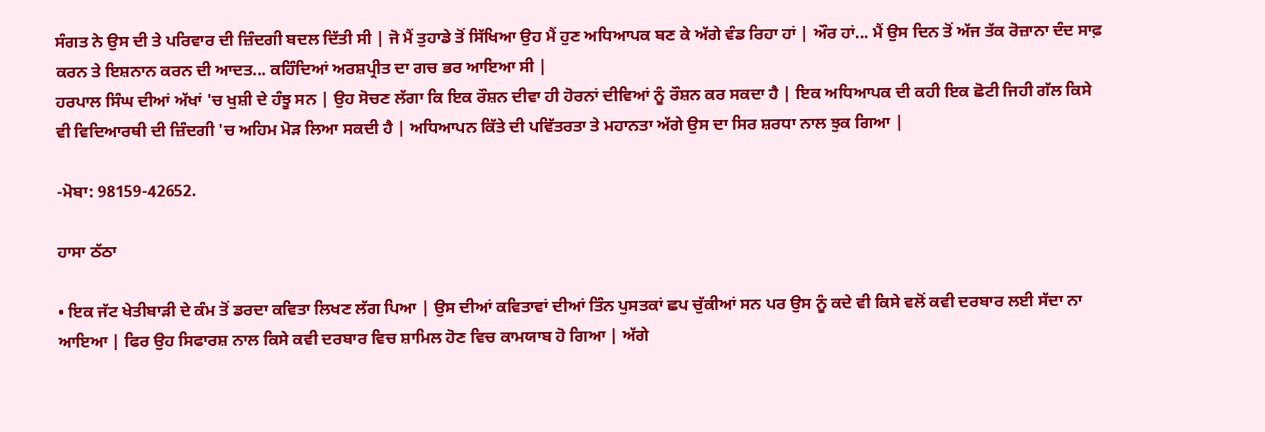ਸੰਗਤ ਨੇ ਉਸ ਦੀ ਤੇ ਪਰਿਵਾਰ ਦੀ ਜ਼ਿੰਦਗੀ ਬਦਲ ਦਿੱਤੀ ਸੀ | ਜੋ ਮੈਂ ਤੁਹਾਡੇ ਤੋਂ ਸਿੱਖਿਆ ਉਹ ਮੈਂ ਹੁਣ ਅਧਿਆਪਕ ਬਣ ਕੇ ਅੱਗੇ ਵੰਡ ਰਿਹਾ ਹਾਂ | ਔਰ ਹਾਂ... ਮੈਂ ਉਸ ਦਿਨ ਤੋਂ ਅੱਜ ਤੱਕ ਰੋਜ਼ਾਨਾ ਦੰਦ ਸਾਫ਼ ਕਰਨ ਤੇ ਇਸ਼ਨਾਨ ਕਰਨ ਦੀ ਆਦਤ... ਕਹਿੰਦਿਆਂ ਅਰਸ਼ਪ੍ਰੀਤ ਦਾ ਗਚ ਭਰ ਆਇਆ ਸੀ |
ਹਰਪਾਲ ਸਿੰਘ ਦੀਆਂ ਅੱਖਾਂ 'ਚ ਖੁਸ਼ੀ ਦੇ ਹੰਝੂ ਸਨ | ਉਹ ਸੋਚਣ ਲੱਗਾ ਕਿ ਇਕ ਰੌਸ਼ਨ ਦੀਵਾ ਹੀ ਹੋਰਨਾਂ ਦੀਵਿਆਂ ਨੂੰ ਰੌਸ਼ਨ ਕਰ ਸਕਦਾ ਹੈ | ਇਕ ਅਧਿਆਪਕ ਦੀ ਕਹੀ ਇਕ ਛੋਟੀ ਜਿਹੀ ਗੱਲ ਕਿਸੇ ਵੀ ਵਿਦਿਆਰਥੀ ਦੀ ਜ਼ਿੰਦਗੀ 'ਚ ਅਹਿਮ ਮੋੜ ਲਿਆ ਸਕਦੀ ਹੈ | ਅਧਿਆਪਨ ਕਿੱਤੇ ਦੀ ਪਵਿੱਤਰਤਾ ਤੇ ਮਹਾਨਤਾ ਅੱਗੇ ਉਸ ਦਾ ਸਿਰ ਸ਼ਰਧਾ ਨਾਲ ਝੁਕ ਗਿਆ |

-ਮੋਬਾ: 98159-42652.

ਹਾਸਾ ਠੱਠਾ

• ਇਕ ਜੱਟ ਖੇਤੀਬਾੜੀ ਦੇ ਕੰਮ ਤੋਂ ਡਰਦਾ ਕਵਿਤਾ ਲਿਖਣ ਲੱਗ ਪਿਆ | ਉਸ ਦੀਆਂ ਕਵਿਤਾਵਾਂ ਦੀਆਂ ਤਿੰਨ ਪੁਸਤਕਾਂ ਛਪ ਚੁੱਕੀਆਂ ਸਨ ਪਰ ਉਸ ਨੂੰ ਕਦੇ ਵੀ ਕਿਸੇ ਵਲੋਂ ਕਵੀ ਦਰਬਾਰ ਲਈ ਸੱਦਾ ਨਾ ਆਇਆ | ਫਿਰ ਉਹ ਸਿਫਾਰਸ਼ ਨਾਲ ਕਿਸੇ ਕਵੀ ਦਰਬਾਰ ਵਿਚ ਸ਼ਾਮਿਲ ਹੋਣ ਵਿਚ ਕਾਮਯਾਬ ਹੋ ਗਿਆ | ਅੱਗੇ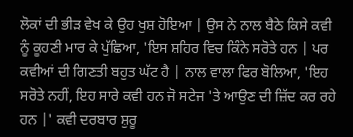ਲੋਕਾਂ ਦੀ ਭੀੜ ਵੇਖ ਕੇ ਉਹ ਖੁਸ਼ ਹੋਇਆ | ਉਸ ਨੇ ਨਾਲ ਬੈਠੇ ਕਿਸੇ ਕਵੀ ਨੂੰ ਕੂਹਣੀ ਮਾਰ ਕੇ ਪੁੱਛਿਆ, 'ਇਸ ਸ਼ਹਿਰ ਵਿਚ ਕਿੰਨੇ ਸਰੋਤੇ ਹਨ | ਪਰ ਕਵੀਆਂ ਦੀ ਗਿਣਤੀ ਬਹੁਤ ਘੱਟ ਹੈ | ਨਾਲ ਵਾਲਾ ਫਿਰ ਬੋਲਿਆ, 'ਇਹ ਸਰੋਤੇ ਨਹੀਂ, ਇਹ ਸਾਰੇ ਕਵੀ ਹਨ ਜੋ ਸਟੇਜ 'ਤੇ ਆਉਣ ਦੀ ਜ਼ਿੱਦ ਕਰ ਰਹੇ ਹਨ |' ਕਵੀ ਦਰਬਾਰ ਸ਼ੁਰੂ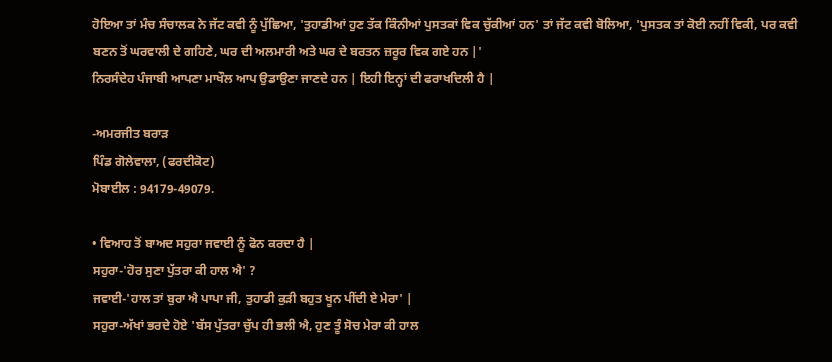ਹੋਇਆ ਤਾਂ ਮੰਚ ਸੰਚਾਲਕ ਨੇ ਜੱਟ ਕਵੀ ਨੂੰ ਪੁੱਛਿਆ, 'ਤੁਹਾਡੀਆਂ ਹੁਣ ਤੱਕ ਕਿੰਨੀਆਂ ਪੁਸਤਕਾਂ ਵਿਕ ਚੁੱਕੀਆਂ ਹਨ' ਤਾਂ ਜੱਟ ਕਵੀ ਬੋਲਿਆ, 'ਪੁਸਤਕ ਤਾਂ ਕੋਈ ਨਹੀਂ ਵਿਕੀ, ਪਰ ਕਵੀ ਬਣਨ ਤੋਂ ਘਰਵਾਲੀ ਦੇ ਗਹਿਣੇ, ਘਰ ਦੀ ਅਲਮਾਰੀ ਅਤੇ ਘਰ ਦੇ ਬਰਤਨ ਜ਼ਰੂਰ ਵਿਕ ਗਏ ਹਨ |'
ਨਿਰਸੰਦੇਹ ਪੰਜਾਬੀ ਆਪਣਾ ਮਾਖੌਲ ਆਪ ਉਡਾਉਣਾ ਜਾਣਦੇ ਹਨ | ਇਹੀ ਇਨ੍ਹਾਂ ਦੀ ਫਰਾਖਦਿਲੀ ਹੈ |

-ਅਮਰਜੀਤ ਬਰਾੜ
ਪਿੰਡ ਗੋਲੇਵਾਲਾ, (ਫਰਦੀਕੋਟ)
ਮੋਬਾਈਲ : 94179-49079.

• ਵਿਆਹ ਤੋਂ ਬਾਅਦ ਸਹੁਰਾ ਜਵਾਈ ਨੂੰ ਫੋਨ ਕਰਦਾ ਹੈ |
ਸਹੁਰਾ-'ਹੋਰ ਸੁਣਾ ਪੁੱਤਰਾ ਕੀ ਹਾਲ ਐ' ?
ਜਵਾਈ-'ਹਾਲ ਤਾਂ ਬੁਰਾ ਐ ਪਾਪਾ ਜੀ, ਤੁਹਾਡੀ ਕੁੜੀ ਬਹੁਤ ਖੂਨ ਪੀਂਦੀ ਏ ਮੇਰਾ' |
ਸਹੁਰਾ-ਅੱਖਾਂ ਭਰਦੇ ਹੋਏ 'ਬੱਸ ਪੁੱਤਰਾ ਚੁੱਪ ਹੀ ਭਲੀ ਐ, ਹੁਣ ਤੂੰ ਸੋਚ ਮੇਰਾ ਕੀ ਹਾਲ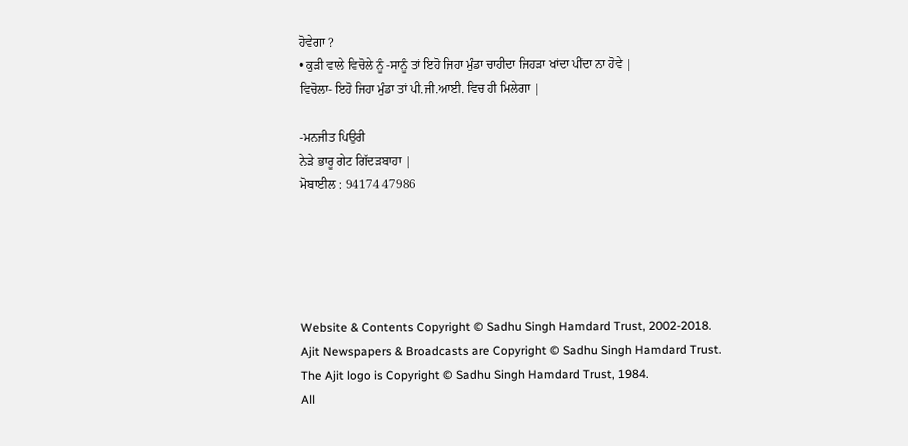ਹੋਵੇਗਾ ?
• ਕੁੜੀ ਵਾਲੇ ਵਿਚੋਲੇ ਨੂੰ -ਸਾਨੂੰ ਤਾਂ ਇਹੋ ਜਿਹਾ ਮੁੰਡਾ ਚਾਹੀਦਾ ਜਿਹੜਾ ਖਾਂਦਾ ਪੀਂਦਾ ਨਾ ਹੋਵੇ |
ਵਿਚੋਲਾ- ਇਹੋ ਜਿਹਾ ਮੁੰਡਾ ਤਾਂ ਪੀ.ਜੀ.ਆਈ. ਵਿਚ ਹੀ ਮਿਲੇਗਾ |

-ਮਨਜੀਤ ਪਿਉਰੀ
ਨੇੜੇ ਭਾਰੂ ਗੇਟ ਗਿੱਦੜਬਾਹਾ |
ਮੋਬਾਈਲ : 94174 47986





Website & Contents Copyright © Sadhu Singh Hamdard Trust, 2002-2018.
Ajit Newspapers & Broadcasts are Copyright © Sadhu Singh Hamdard Trust.
The Ajit logo is Copyright © Sadhu Singh Hamdard Trust, 1984.
All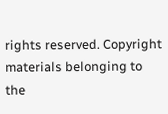rights reserved. Copyright materials belonging to the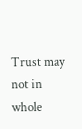Trust may not in whole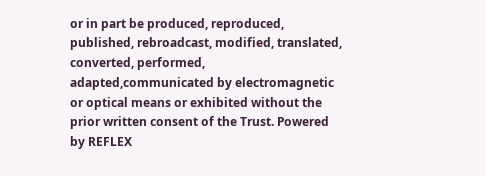or in part be produced, reproduced, published, rebroadcast, modified, translated, converted, performed, adapted,communicated by electromagnetic or optical means or exhibited without the prior written consent of the Trust. Powered by REFLEX